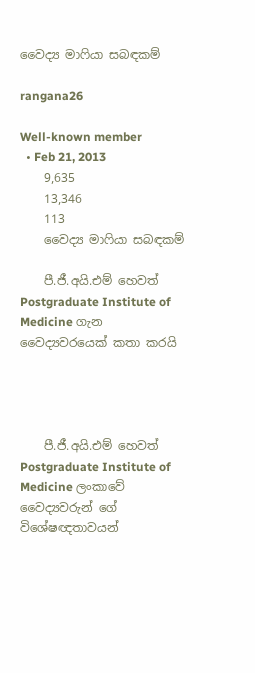වෛද්‍ය මාෆියා සබඳකම්

rangana26

Well-known member
  • Feb 21, 2013
    9,635
    13,346
    113
    වෛද්‍ය මාෆියා සබඳකම්

    පී.ජී.අයි.එම් හෙවත් Postgraduate Institute of Medicine ගැන වෛද්‍යවරයෙක් කතා කරයි




    පී.ජී.අයි.එම් හෙවත් Postgraduate Institute of Medicine ලංකාවේ වෛද්‍යවරුන් ගේ විශේෂඥතාවයන්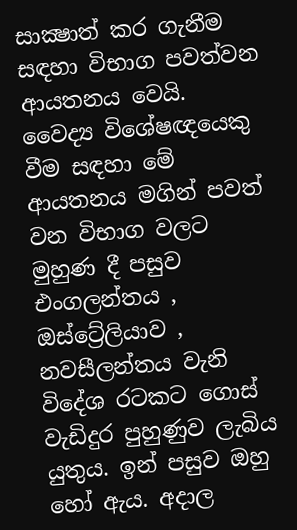සාක්‍ෂාත් කර ගැනීම සඳහා විභාග පවත්වන ආයතනය වෙයි. වෛද්‍ය විශේෂඥයෙකු වීම සඳහා මේ ආයතනය මගින් පවත් වන විභාග වලට මුහුණ දී පසුව එංගලන්තය , ඔස්ට්‍රේලියාව , නවසීලන්තය වැනි විදේශ රටකට ගොස් වැඩිදුර පුහුණුව ලැබිය යුතුය. ඉන් පසුව ඔහු හෝ ඇය. අදාල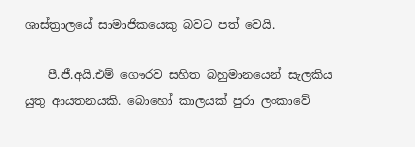ශාස්ත්‍රාලයේ සාමාජිකයෙකු බවට පත් වෙයි.

    පී.ජී.අයි.එම් ගෞරව සහිත බහුමානයෙන් සැලකිය යුතු ආයතනයකි. බොහෝ කාලයක් පුරා ලංකාවේ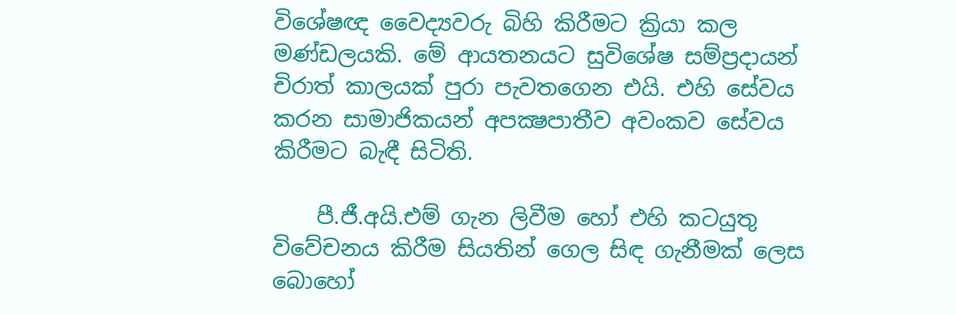විශේෂඥ වෛද්‍යවරු බිහි කිරීමට ක්‍රියා කල මණ්ඩලයකි. මේ ආයතනයට සුවිශේෂ සම්ප්‍රදායන් චිරාත් කාලයක් පුරා පැවතගෙන එයි. එහි සේවය කරන සාමාජිකයන් අපක්‍ෂපාතීව අවංකව සේවය කිරීමට බැඳී සිටිති.

    පී.ජී.අයි.එම් ගැන ලිවීම හෝ එහි කටයුතු විවේචනය කිරීම සියතින් ගෙල සිඳ ගැනීමක් ලෙස බොහෝ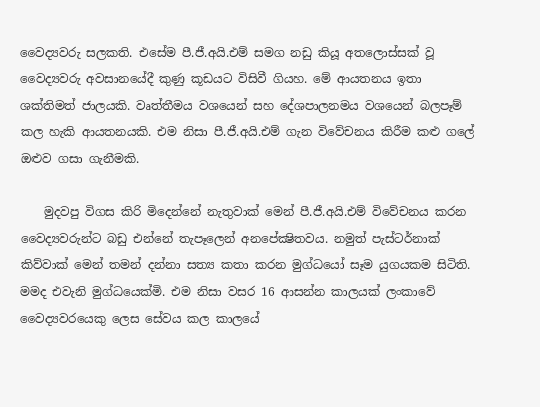වෛද්‍යවරු සලකති. එසේම පී.ජී.අයි.එම් සමග නඩු කියූ අතලොස්සක් වූ වෛද්‍යවරු අවසානයේදී කුණු කූඩයට විසිවී ගියහ. මේ ආයතනය ඉතා ශක්තිමත් ජාලයකි. වෘත්තීමය වශයෙන් සහ දේශපාලනමය වශයෙන් බලපෑම් කල හැකි ආයතනයකි. එම නිසා පී.ජී.අයි.එම් ගැන විවේචනය කිරීම කළු ගලේ ඔළුව ගසා ගැනීමකි.

    මුදවපු විගස කිරි මිදෙන්නේ නැතුවාක් මෙන් පී.ජී.අයි.එම් විවේචනය කරන වෛද්‍යවරුන්ට බඩු එන්නේ තැපෑලෙන් අනපේක්‍ෂිතවය. නමුත් පැස්ටර්නාක් කිව්වාක් මෙන් තමන් දන්නා සත්‍ය කතා කරන මුග්ධයෝ සෑම යුගයකම සිටිති. මමද එවැනි මුග්ධයෙක්මි. එම නිසා වසර 16 ආසන්න කාලයක් ලංකාවේ වෛද්‍යවරයෙකු ලෙස සේවය කල කාලයේ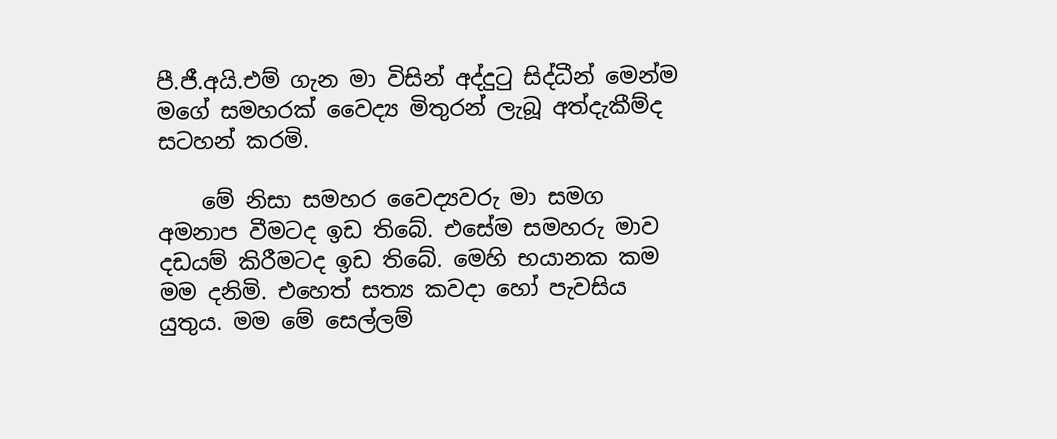පී.ජී.අයි.එම් ගැන මා විසින් අද්දුටු සිද්ධීන් මෙන්ම මගේ සමහරක් වෛද්‍ය මිතුරන් ලැබූ අත්දැකීම්ද සටහන් කරමි.

    මේ නිසා සමහර වෛද්‍යවරු මා සමග අමනාප වීමටද ඉඩ තිබේ. එසේම සමහරු මාව දඩයම් කිරීමටද ඉඩ තිබේ. මෙහි භයානක කම මම දනිමි. එහෙත් සත්‍ය කවදා හෝ පැවසිය යුතුය. මම මේ සෙල්ලම්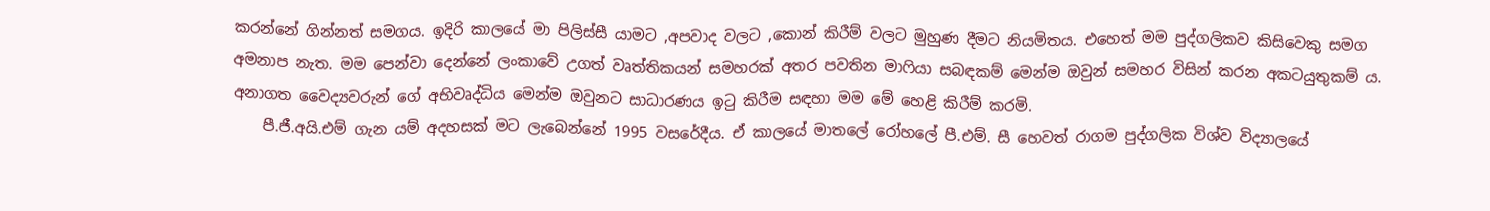කරන්නේ ගින්නත් සමගය. ඉදිරි කාලයේ මා පිලිස්සී යාමට ,අපවාද වලට ,කොන් කිරීම් වලට මුහුණ දීමට නියමිතය. එහෙත් මම පුද්ගලිකව කිසිවෙකු සමග අමනාප නැත. මම පෙන්වා දෙන්නේ ලංකාවේ උගත් වෘත්තිකයන් සමහරක් අතර පවතින මාෆියා සබඳකම් මෙන්ම ඔවුන් සමහර විසින් කරන අකටයුතුකම් ය. අනාගත වෛද්‍යවරුන් ගේ අභිවෘද්ධිය මෙන්ම ඔවුනට සාධාරණය ඉටු කිරීම සඳහා මම මේ හෙළි කිරීම් කරමි.
    පී.ජී.අයි.එම් ගැන යම් අදහසක් මට ලැබෙන්නේ 1995 වසරේදීය. ඒ කාලයේ මාතලේ රෝහලේ පී.එම්. සී හෙවත් රාගම පුද්ගලික විශ්ව විද්‍යාලයේ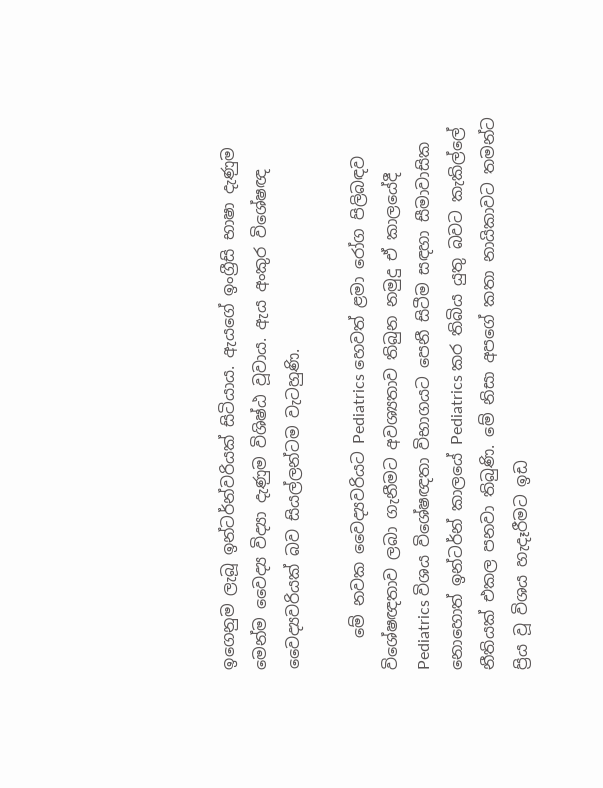ඉගෙනුම ලැබූ ඉන්ටර්න්වරියක් සිටියාය. ඇයගේ ඉංග්‍රීසි භාෂා දැණුම මෙන්ම වෛද්‍ය විද්‍යා දැණුම විශිෂ්ඨ වූවාය. ඇය අංකුර විශේෂඥ වෛද්‍යවරියක් බව සියල්ලන්ටම වැටහුණි.

    මේ නවක වෛද්‍යවරියට Pediatrics හෙවත් ළමා රෝග පිලිබඳව විශේෂඥතාව ලබා ගැනීමට අවශ්‍යතාව තිබුන නමුදු ඒ කාලයේදී Pediatrics විශය විශේෂඥතා විභාගයට පෙනී සිටීම සඳහා සීමාවාසික නොහොත් ඉන්ටර්න් කාලයේ Pediatrics කර තිබිය යුතු බවට කැකිල්ලේ නීතියක් එකල පනවා තිබුණි. මේ නිසා අපගේ කතා නායිකාවට තමන්ට ප්‍රිය වූ විශය හැදෑරීමට ඉඩ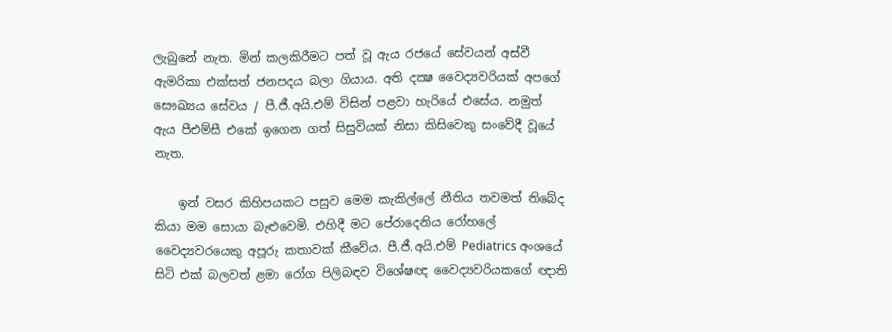ලැබුනේ නැත. මින් කලකිරීමට පත් වූ ඇය රජයේ සේවයන් අස්වී ඇමරිකා එක්සත් ජනපදය බලා ගියාය. අති දක්‍ෂ වෛද්‍යවරියක් අපගේ සෞඛ්‍යය සේවය / පී.ජී.අයි.එම් විසින් පළවා හැරියේ එසේය. නමුත් ඇය පීඑම්සී එකේ ඉගෙන ගත් සිසුවියක් නිසා කිසිවෙකු සංවේදී වූයේ නැත.

    ඉන් වසර කිහිපයකට පසුව මෙම කැකිල්ලේ නීතිය තවමත් තිබේද කියා මම සොයා බැළුවෙමි. එහිදී මට පේරාදෙනිය රෝහලේ වෛද්‍යවරයෙකු අපූරු කතාවක් කීවේය. පී.ජී.අයි.එම් Pediatrics අංශයේ සිටි එක් බලවත් ළමා රෝග පිලිබඳව විශේෂඥ වෛද්‍යවරියකගේ ඥාති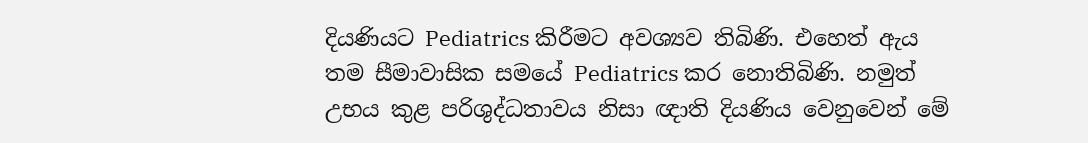දියණියට Pediatrics කිරීමට අවශ්‍යව තිබිණි. එහෙත් ඇය තම සීමාවාසික සමයේ Pediatrics කර නොතිබිණි. නමුත් උභය කුළ පරිශුද්ධතාවය නිසා ඥාති දියණිය වෙනුවෙන් මේ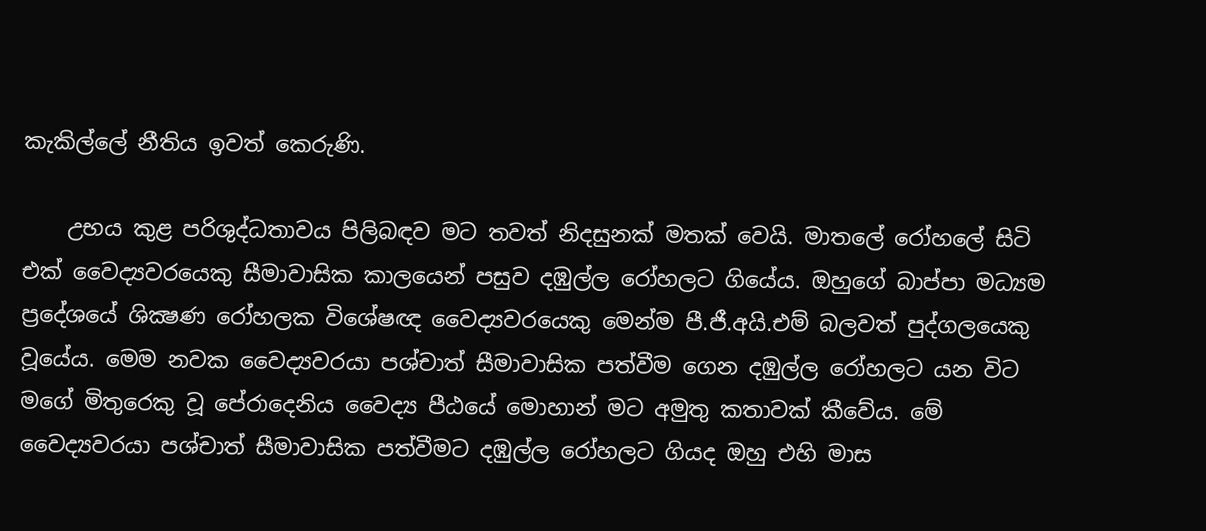කැකිල්ලේ නීතිය ඉවත් කෙරුණි.

    උභය කුළ පරිශුද්ධතාවය පිලිබඳව මට තවත් නිදසුනක් මතක් වෙයි. මාතලේ රෝහලේ සිටි එක් වෛද්‍යවරයෙකු සීමාවාසික කාලයෙන් පසුව දඹුල්ල රෝහලට ගියේය. ඔහුගේ බාප්පා මධ්‍යම ප්‍රදේශයේ ශික්‍ෂණ රෝහලක විශේෂඥ වෛද්‍යවරයෙකු මෙන්ම පී.ජී.අයි.එම් බලවත් පුද්ගලයෙකු වූයේය. මෙම නවක වෛද්‍යවරයා පශ්චාත් සීමාවාසික පත්වීම ගෙන දඹුල්ල රෝහලට යන විට මගේ මිතුරෙකු වූ පේරාදෙනිය වෛද්‍ය පීඨයේ මොහාන් මට අමුතු කතාවක් කීවේය. මේ වෛද්‍යවරයා පශ්චාත් සීමාවාසික පත්වීමට දඹුල්ල රෝහලට ගියද ඔහු එහි මාස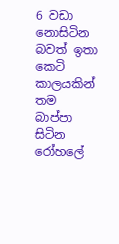6 වඩා නොසිටින බවත් ඉතා කෙටි කාලයකින් තම බාප්පා සිටින රෝහලේ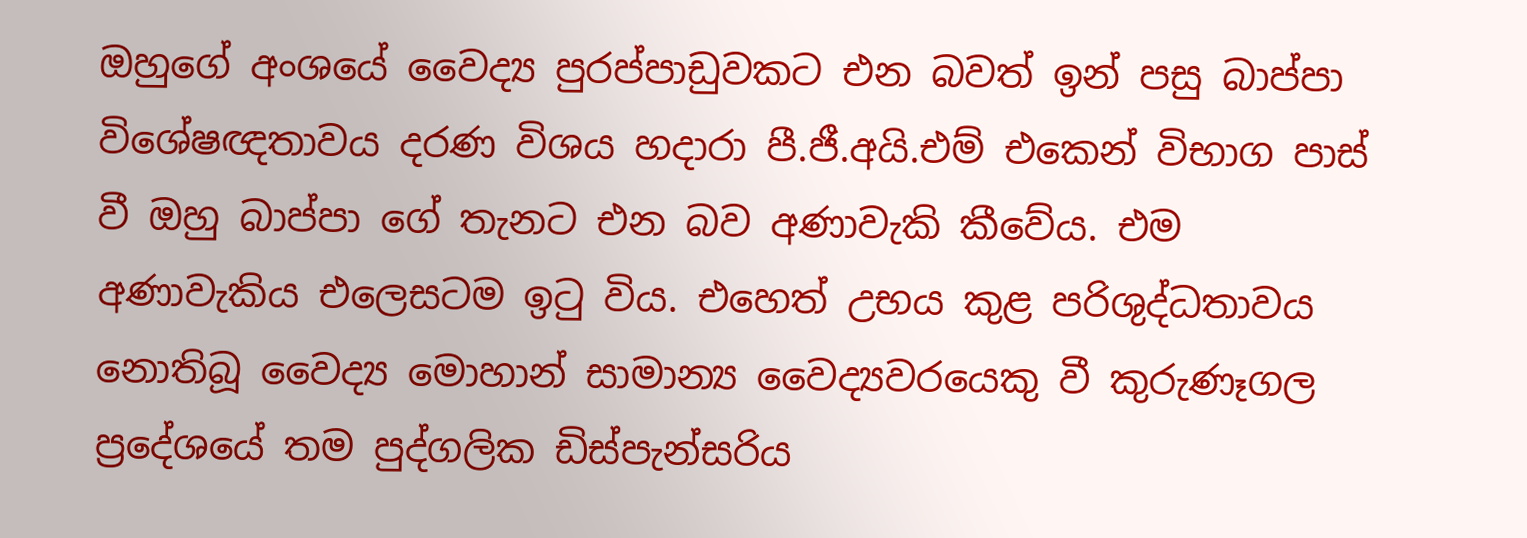ඔහුගේ අංශයේ වෛද්‍ය පුරප්පාඩුවකට එන බවත් ඉන් පසු බාප්පා විශේෂඥතාවය දරණ විශය හදාරා පී.ජී.අයි.එම් එකෙන් විභාග පාස් වී ඔහු බාප්පා ගේ තැනට එන බව අණාවැකි කීවේය. එම අණාවැකිය එලෙසටම ඉටු විය. එහෙත් උභය කුළ පරිශුද්ධතාවය නොතිබූ වෛද්‍ය මොහාන් සාමාන්‍ය වෛද්‍යවරයෙකු වී කුරුණෑගල ප්‍රදේශයේ තම පුද්ගලික ඩිස්පැන්සරිය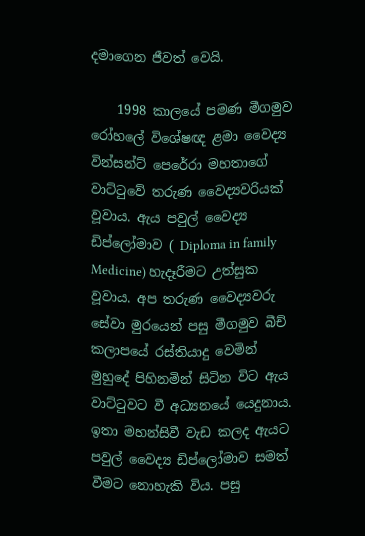දමාගෙන ජීවත් වෙයි.

    1998 කාලයේ පමණ මීගමුව රෝහලේ විශේෂඥ ළමා වෛද්‍ය වින්සන්ට් පෙරේරා මහතාගේ වාට්ටුවේ තරුණ වෛද්‍යවරියක් වූවාය. ඇය පවුල් වෛද්‍ය ඩිප්ලෝමාව ( Diploma in family Medicine) හැදෑරීමට උත්සුක වූවාය. අප තරුණ වෛද්‍යවරු සේවා මුරයෙන් පසු මීගමුව බීච් කලාපයේ රස්තියාදු වෙමින් මුහුදේ පිහිනමින් සිටින විට ඇය වාට්ටුවට වී අධ්‍යනයේ යෙදුනාය. ඉතා මහන්සිවී වැඩ කලද ඇයට පවුල් වෛද්‍ය ඩිප්ලෝමාව සමත් වීමට නොහැකි විය. පසු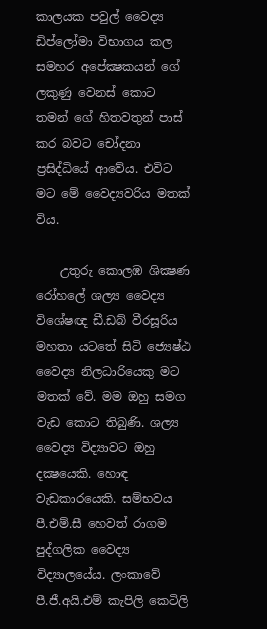කාලයක පවුල් වෛද්‍ය ඩිප්ලෝමා විභාගය කල සමහර අපේක්‍ෂකයන් ගේ ලකුණු වෙනස් කොට තමන් ගේ හිතවතුන් පාස් කර බවට චෝදනා ප්‍රසිද්ධියේ ආවේය. එවිට මට මේ වෛද්‍යවරිය මතක් විය.

    උතුරු කොලඹ ශික්‍ෂණ රෝහලේ ශල්‍ය වෛද්‍ය විශේෂඥ ඩී.ඩබ් වීරසූරිය මහතා යටතේ සිටි ජ්‍යෙෂ්ඨ වෛද්‍ය නිලධාරියෙකු මට මතක් වේ. මම ඔහු සමග වැඩ කොට තිබුණි. ශල්‍ය වෛද්‍ය විද්‍යාවට ඔහු දක්‍ෂයෙකි. හොඳ වැඩකාරයෙකි. සම්භවය පී.එම්.සී හෙවත් රාගම පුද්ගලික වෛද්‍ය විද්‍යාලයේය. ලංකාවේ පී.ජී.අයි.එම් කැපිලි කෙටිලි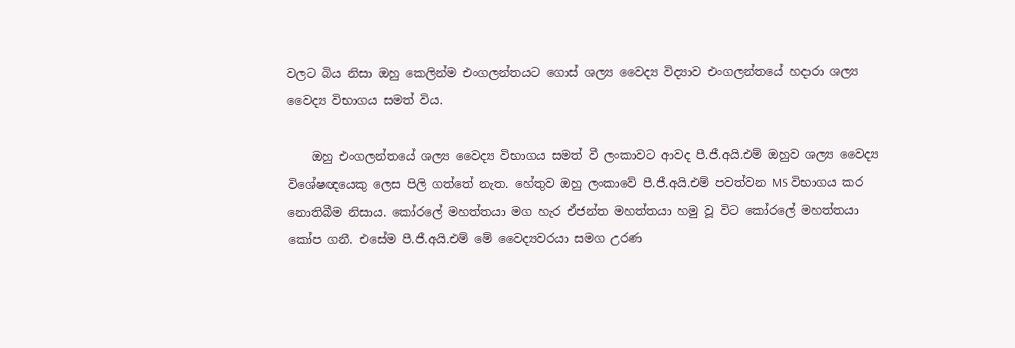වලට බිය නිසා ඔහු කෙලින්ම එංගලන්තයට ගොස් ශල්‍ය වෛද්‍ය විද්‍යාව එංගලන්තයේ හදාරා ශල්‍ය වෛද්‍ය විභාගය සමත් විය.

    ඔහු එංගලන්තයේ ශල්‍ය වෛද්‍ය විභාගය සමත් වී ලංකාවට ආවද පී.ජී.අයි.එම් ඔහුව ශල්‍ය වෛද්‍ය විශේෂඥයෙකු ලෙස පිලි ගත්තේ නැත. හේතුව ඔහු ලංකාවේ පී.ජී.අයි.එම් පවත්වන MS විභාගය කර නොතිබීම නිසාය. කෝරලේ මහත්තයා මග හැර ඒජන්ත මහත්තයා හමු වූ විට කෝරලේ මහත්තයා කෝප ගනී. එසේම පී.ජී.අයි.එම් මේ වෛද්‍යවරයා සමග උරණ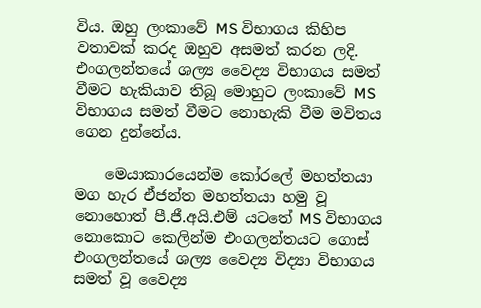විය. ඔහු ලංකාවේ MS විභාගය කිහිප වතාවක් කරද ඔහුව අසමත් කරන ලදි. එංගලන්තයේ ශල්‍ය වෛද්‍ය විභාගය සමත් වීමට හැකියාව තිබූ මොහුට ලංකාවේ MS විභාගය සමත් වීමට නොහැකි වීම මවිතය ගෙන දුන්නේය.

    මෙයාකාරයෙන්ම කෝරලේ මහත්තයා මග හැර ඒජන්ත මහත්තයා හමු වූ නොහොත් පී.ජී.අයි.එම් යටතේ MS විභාගය නොකොට කෙලින්ම එංගලන්තයට ගොස් එංගලන්තයේ ශල්‍ය වෛද්‍ය විද්‍යා විභාගය සමත් වූ වෛද්‍ය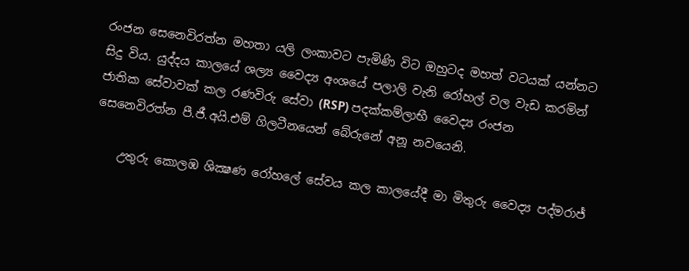රංජන සෙනෙවිරත්න මහතා යලි ලංකාවට පැමිණි විට ඔහුටද මහත් වටයක් යන්නට සිදු විය. යුද්දය කාලයේ ශල්‍ය වෛද්‍ය අංශයේ පලාලි වැනි රෝහල් වල වැඩ කරමින් ජාතික සේවාවක් කල රණවිරු සේවා (RSP) පදක්කම්ලාභී වෛද්‍ය රංජන සෙනෙවිරත්න පී.ජී.අයි.එම් ගිලටීනයෙන් බේරුනේ අනූ නවයෙනි.

    උතුරු කොලඹ ශික්‍ෂණ රෝහලේ සේවය කල කාලයේදී මා මිතුරු වෛද්‍ය පද්මරාජ්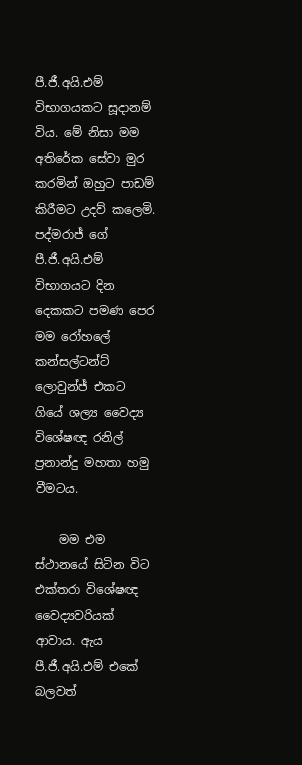පී.ජී.අයි.එම් විභාගයකට සූදානම් විය. මේ නිසා මම අතිරේක සේවා මුර කරමින් ඔහුට පාඩම් කිරීමට උදව් කලෙමි. පද්මරාජ් ගේ පී.ජී.අයි.එම් විභාගයට දින දෙකකට පමණ පෙර මම රෝහලේ කන්සල්ටන්ට් ලොවුන්ජ් එකට ගියේ ශල්‍ය වෛද්‍ය විශේෂඥ රනිල් ප්‍රනාන්දු මහතා හමු වීමටය.

    මම එම ස්ථානයේ සිටින විට එක්තරා විශේෂඥ වෛද්‍යවරියක් ආවාය. ඇය පී.ජී.අයි.එම් එකේ බලවත්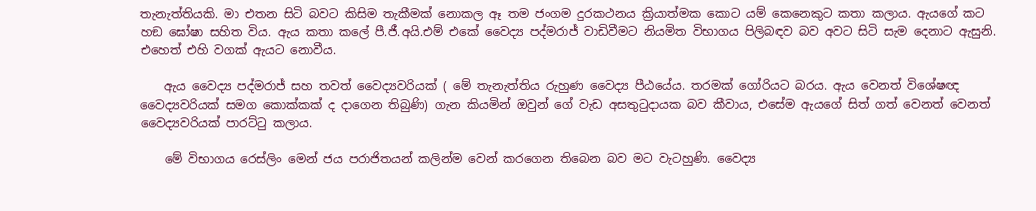තැනැත්තියකි. මා එතන සිටි බවට කිසිම තැකීමක් නොකල ඈ තම ජංගම දුරකථනය ක්‍රියාත්මක කොට යම් කෙනෙකුට කතා කලාය. ඇයගේ කට හඞ ඝෝෂා සහිත විය. ඇය කතා කලේ පී.ජී.අයි.එම් එකේ වෛද්‍ය පද්මරාජ් වාඩිවීමට නියමිත විභාගය පිලිබඳව බව අවට සිටි සැම දෙනාට ඇසුනි. එහෙත් එහි වගක් ඇයට නොවීය.

    ඇය වෛද්‍ය පද්මරාජ් සහ තවත් වෛද්‍යවරියක් ( මේ තැනැත්තිය රුහුණ වෛද්‍ය පීඨයේය. තරමක් ගෝරියට බරය. ඇය වෙනත් විශේෂඥ වෛද්‍යවරියක් සමග කොක්කක් ද දාගෙන තිබුණි) ගැන කියමින් ඔවුන් ගේ වැඩ අසතුටුදායක බව කීවාය, එසේම ඇයගේ සිත් ගත් වෙනත් වෙනත් වෛද්‍යවරියක් පාරට්ටු කලාය.

    මේ විභාගය රෙස්ලිං මෙන් ජය පරාජිතයන් කලින්ම වෙන් කරගෙන තිබෙන බව මට වැටහුණි. වෛද්‍ය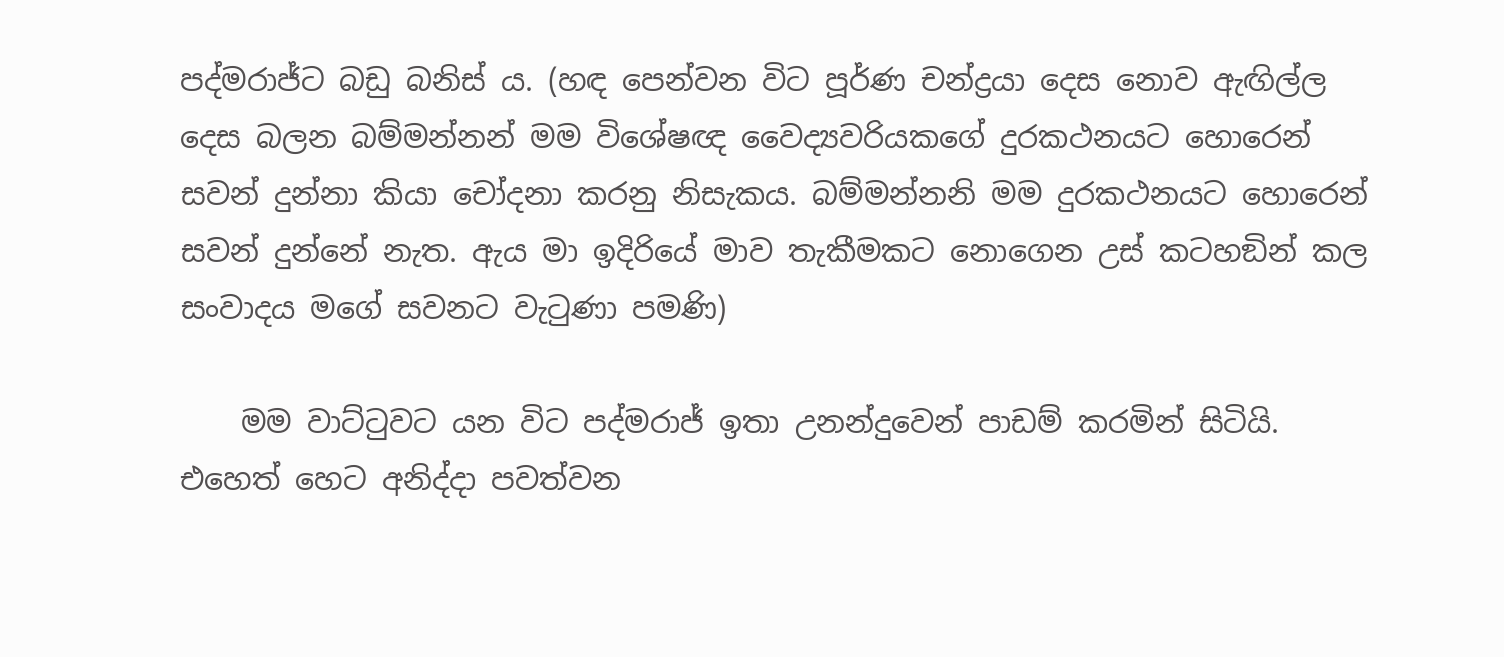පද්මරාජ්ට බඩු බනිස් ය. (හඳ පෙන්වන විට පූර්ණ චන්ද්‍රයා දෙස නොව ඇඟිල්ල දෙස බලන බම්මන්නන් මම විශේෂඥ වෛද්‍යවරියකගේ දුරකථනයට හොරෙන් සවන් දුන්නා කියා චෝදනා කරනු නිසැකය. බම්මන්නනි මම දුරකථනයට හොරෙන් සවන් දුන්නේ නැත. ඇය මා ඉදිරියේ මාව තැකීමකට නොගෙන උස් කටහඞින් කල සංවාදය මගේ සවනට වැටුණා පමණි)

    මම වාට්ටුවට යන විට පද්මරාජ් ඉතා උනන්දුවෙන් පාඩම් කරමින් සිටියි. එහෙත් හෙට අනිද්දා පවත්වන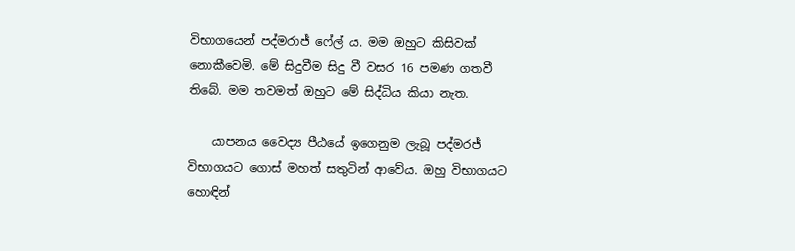විභාගයෙන් පද්මරාජ් ෆේල්‍ ය. මම ඔහුට කිසිවක් නොකීවෙමි. මේ සිදුවීම සිදු වී වසර 16 පමණ ගතවී තිබේ. මම තවමත් ඔහුට මේ සිද්ධිය කියා නැත.

    යාපනය වෛද්‍ය පීඨයේ ඉගෙනුම ලැබූ පද්මරජ් විභාගයට ගොස් මහත් සතුටින් ආවේය. ඔහු විභාගයට හොඳින්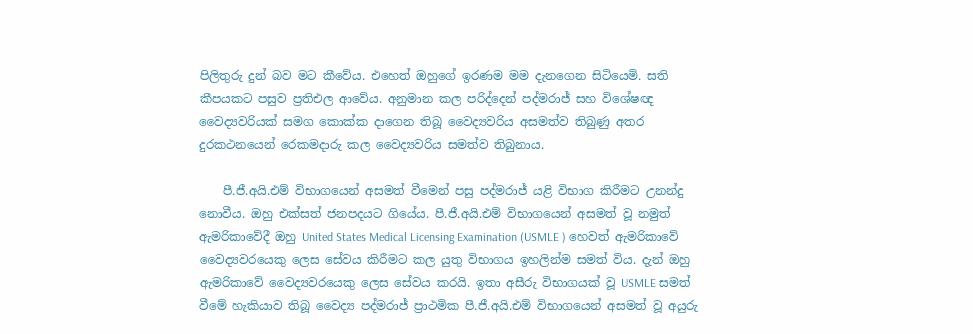පිලිතුරු දුන් බව මට කීවේය. එහෙත් ඔහුගේ ඉරණම මම දැනගෙන සිටියෙමි. සති කීපයකට පසුව ප්‍රතිඑල ආවේය. අනුමාන කල පරිද්දෙන් පද්මරාජ් සහ විශේෂඥ වෛද්‍යවරියක් සමග කොක්ක දාගෙන තිබූ වෛද්‍යවරිය අසමත්ව තිබුණු අතර දුරකථනයෙන් රෙකමදාරු කල වෛද්‍යවරිය සමත්ව තිබුනාය.

    පී.ජී.අයි.එම් විභාගයෙන් අසමත් වීමෙන් පසු පද්මරාජ් යළි විභාග කිරීමට උනන්දු නොවීය. ඔහු එක්සත් ජනපදයට ගියේය. පී.ජී.අයි.එම් විභාගයෙන් අසමත් වූ නමුත් ඇමරිකාවේදී ඔහු United States Medical Licensing Examination (USMLE ) හෙවත් ඇමරිකාවේ වෛද්‍යවරයෙකු ලෙස සේවය කිරීමට කල යුතු විභාගය ඉහලින්ම සමත් විය. දැන් ඔහු ඇමරිකාවේ වෛද්‍යවරයෙකු ලෙස සේවය කරයි. ඉතා අසීරු විභාගයක් වූ USMLE සමත් වීමේ හැකියාව තිබූ වෛද්‍ය පද්මරාජ් ප්‍රාථමික පී.ජී.අයි.එම් විභාගයෙන් අසමත් වූ අයුරු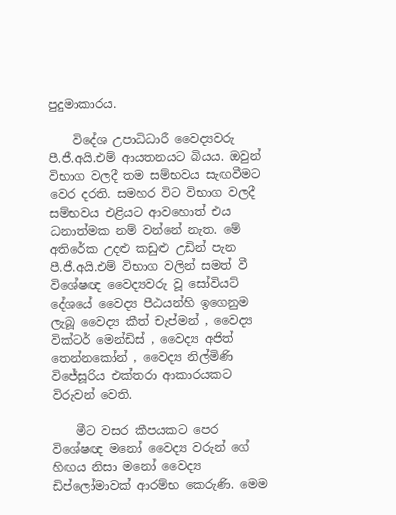පුදුමාකාරය.

    විදේශ උපාධිධාරී වෛද්‍යවරු පී.ජී.අයි.එම් ආයතනයට බියය. ඔවුන් විභාග වලදී තම සම්භවය සැඟවීමට වෙර දරති. සමහර විට විභාග වලදී සම්භවය එළියට ආවහොත් එය ධනාත්මක නම් වන්නේ නැත. මේ අතිරේක උදළු කඩුළු උඩින් පැන පී.ජී.අයි.එම් විභාග වලින් සමත් වී විශේෂඥ වෛද්‍යවරු වූ සෝවියට් දේශයේ වෛද්‍ය පීඨයන්හි ඉගෙනුම ලැබූ වෛද්‍ය කීත් චැප්මන් , වෛද්‍ය වික්ටර් මෙන්ඩිස් , වෛද්‍ය අජිත් තෙන්නකෝන් , වෛද්‍ය නිල්මිණි විජේසූරිය එක්තරා ආකාරයකට විරුවන් වෙති.

    මීට වසර කීපයකට පෙර විශේෂඥ මනෝ වෛද්‍ය වරුන් ගේ හිඟය නිසා මනෝ වෛද්‍ය ඩිප්ලෝමාවක් ආරම්භ කෙරුණි. මෙම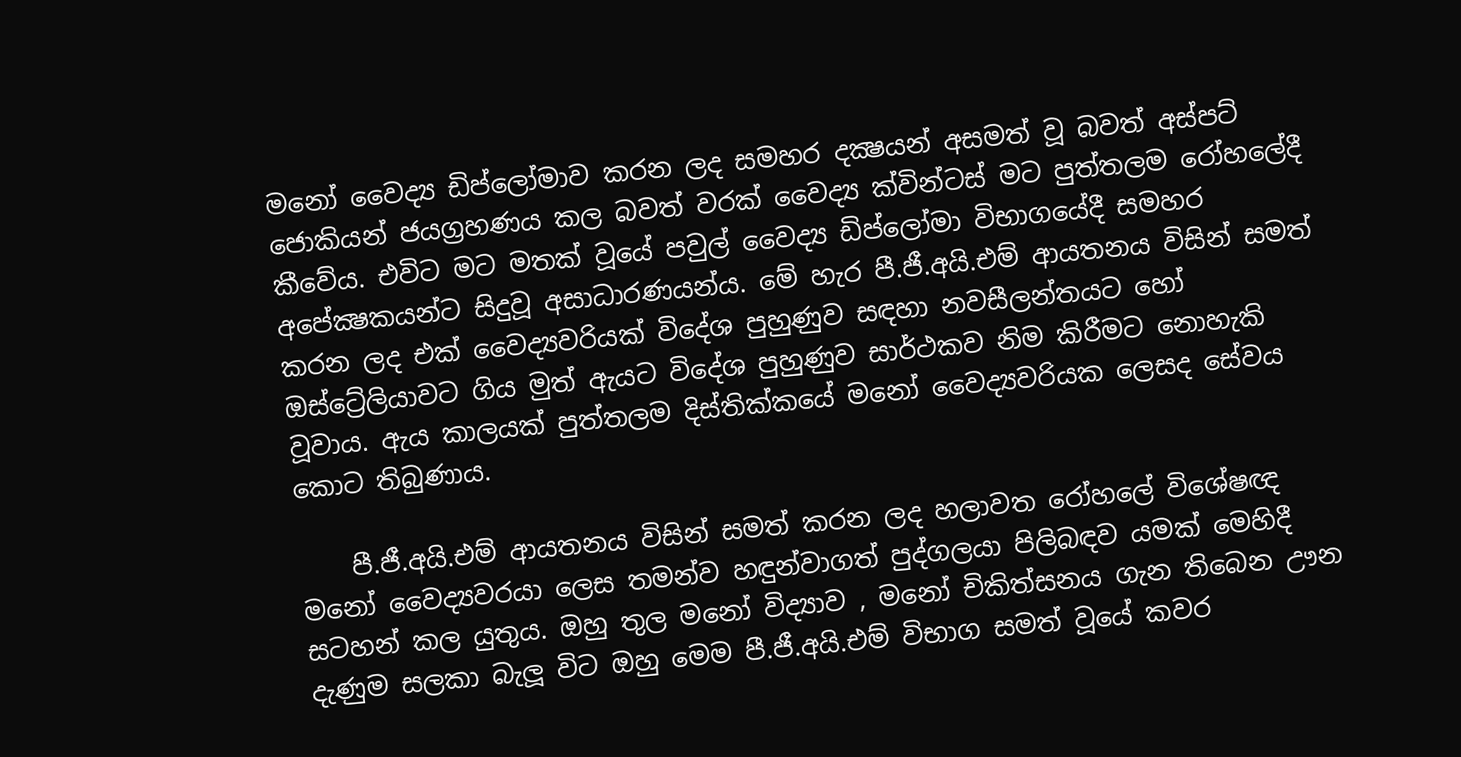මනෝ වෛද්‍ය ඩිප්ලෝමාව කරන ලද සමහර දක්‍ෂයන් අසමත් වූ බවත් අස්පට් ජොකියන් ජයග්‍රහණය කල බවත් වරක් වෛද්‍ය ක්වින්ටස් මට පුත්තලම රෝහලේදී කීවේය. එවිට මට මතක් වූයේ පවුල් වෛද්‍ය ඩිප්ලෝමා විභාගයේදී සමහර අපේක්‍ෂකයන්ට සිදුවූ අසාධාරණයන්ය. මේ හැර පී.ජී.අයි.එම් ආයතනය විසින් සමත් කරන ලද එක් වෛද්‍යවරියක් විදේශ පුහුණුව සඳහා නවසීලන්තයට හෝ ඔස්ට්‍රේලියාවට ගිය මුත් ඇයට විදේශ පුහුණුව සාර්ථකව නිම කිරීමට නොහැකි වූවාය. ඇය කාලයක් පුත්තලම දිස්තික්කයේ මනෝ වෛද්‍යවරියක ලෙසද සේවය කොට තිබුණාය.

    පී.ජී.අයි.එම් ආයතනය විසින් සමත් කරන ලද හලාවත රෝහලේ විශේෂඥ මනෝ වෛද්‍යවරයා ලෙස තමන්ව හඳුන්වාගත් පුද්ගලයා පිලිබඳව යමක් මෙහිදී සටහන් කල යුතුය. ඔහු තුල මනෝ විද්‍යාව , මනෝ චිකිත්සනය ගැන තිබෙන ඌන දැණුම සලකා බැලූ විට ඔහු මෙම පී.ජී.අයි.එම් විභාග සමත් වූයේ කවර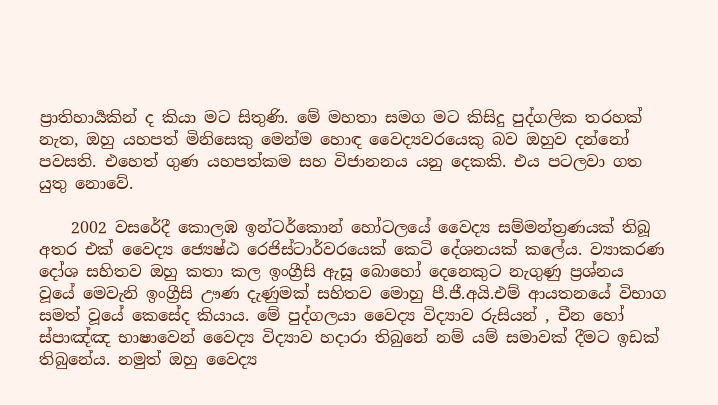ප්‍රාතිහාර්‍යකින් ද කියා මට සිතුණි. මේ මහතා සමග මට කිසිදු පුද්ගලික තරහක් නැත, ඔහු යහපත් මිනිසෙකු මෙන්ම හොඳ වෛද්‍යවරයෙකු බව ඔහුව දන්නෝ පවසති. එහෙත් ගුණ යහපත්කම සහ විජානනය යනු දෙකකි. එය පටලවා ගත යුතු නොවේ.

    2002 වසරේදී කොලඹ ඉන්ටර්කොන් හෝටලයේ වෛද්‍ය සම්මන්ත්‍රණයක් තිබූ අතර එක් වෛද්‍ය ජ්‍යෙෂ්ඨ රෙජිස්ටාර්වරයෙක් කෙටි දේශනයක් කලේය. ව්‍යාකරණ දෝශ සහිතව ඔහු කතා කල ඉංග්‍රීසි ඇසූ බොහෝ දෙනෙකුට නැගුණු ප්‍රශ්නය වූයේ මෙවැනි ඉංග්‍රීසි ඌණ දැණුමක් සහිතව මොහු පී.ජී.අයි.එම් ආයතනයේ විභාග සමත් වූයේ කෙසේද කියාය. මේ පුද්ගලයා වෛද්‍ය විද්‍යාව රුසියන් , චීන හෝ ස්පාඤ්ඤ භාෂාවෙන් වෛද්‍ය විද්‍යාව හදාරා තිබුනේ නම් යම් සමාවක් දීමට ඉඩක් තිබුනේය. නමුත් ඔහු වෛද්‍ය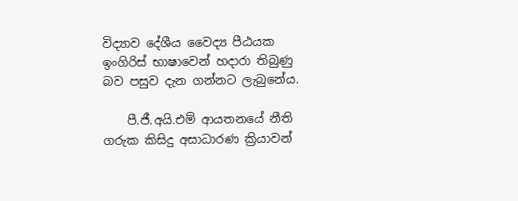විද්‍යාව දේශීය වෛද්‍ය පීඨයක ඉංගිරිස් භාෂාවෙන් හදාරා තිබුණු බව පසුව දැන ගන්නට ලැබුනේය.

    පී.ජී.අයි.එම් ආයතනයේ නීති ගරුක කිසිදු අසාධාරණ ක්‍රියාවන්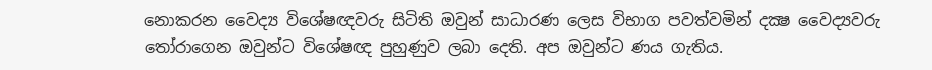නොකරන වෛද්‍ය විශේෂඥවරු සිටිති ඔවුන් සාධාරණ ලෙස විභාග පවත්වමින් දක්‍ෂ වෛද්‍යවරු තෝරාගෙන ඔවුන්ට විශේෂඥ පුහුණුව ලබා දෙති. අප ඔවුන්ට ණය ගැතිය.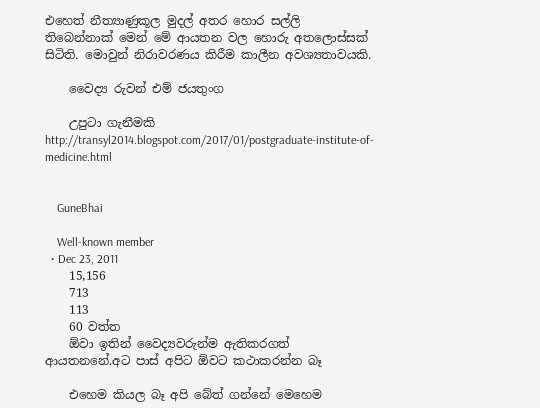එහෙත් නීත්‍යාණුකූල මුදල් අතර හොර සල්ලි තිබෙන්නාක් මෙන් මේ ආයතන වල හොරු අතලොස්සක් සිටිති. මොවුන් නිරාවරණය කිරීම කාලීන අවශ්‍යතාවයකි.

    වෛද්‍ය රුවන් එම් ජයතුංග

    උපුටා ගැනීමකි http://transyl2014.blogspot.com/2017/01/postgraduate-institute-of-medicine.html


    GuneBhai

    Well-known member
  • Dec 23, 2011
    15,156
    713
    113
    60 වත්ත
    ඕවා ඉතින් වෛද්‍යවරුන්ම ඇතිකරගත් ආයතනනේ.අට පාස් අපිට ඕවට කථාකරන්න බෑ

    එහෙම කියල බෑ අපි බේත් ගන්නේ මෙහෙම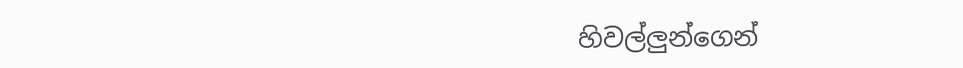හිවල්ලුන්ගෙන්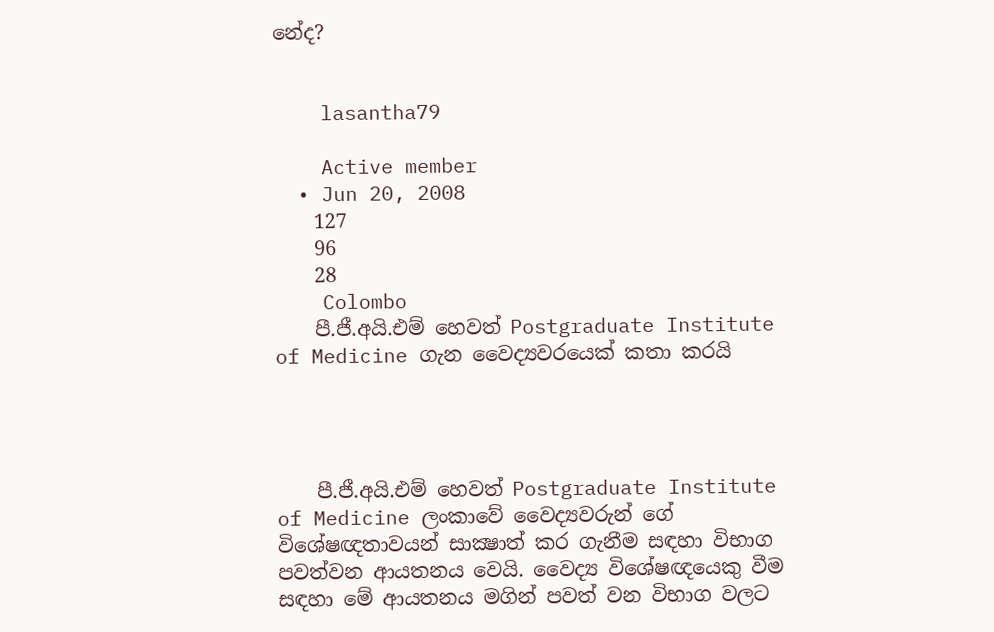නේද?


    lasantha79

    Active member
  • Jun 20, 2008
    127
    96
    28
    Colombo
    පී.ජී.අයි.එම් හෙවත් Postgraduate Institute of Medicine ගැන වෛද්‍යවරයෙක් කතා කරයි




    පී.ජී.අයි.එම් හෙවත් Postgraduate Institute of Medicine ලංකාවේ වෛද්‍යවරුන් ගේ විශේෂඥතාවයන් සාක්‍ෂාත් කර ගැනීම සඳහා විභාග පවත්වන ආයතනය වෙයි. වෛද්‍ය විශේෂඥයෙකු වීම සඳහා මේ ආයතනය මගින් පවත් වන විභාග වලට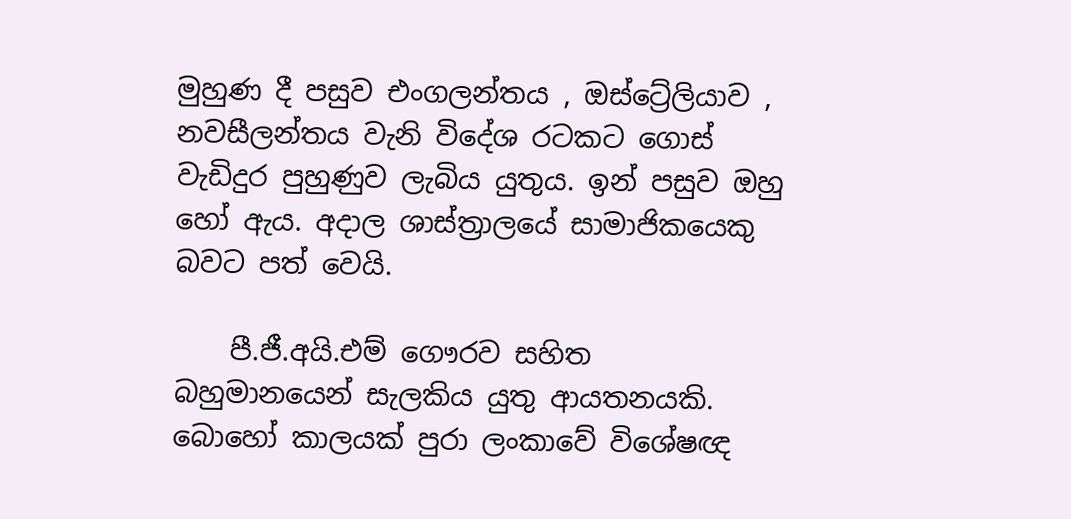මුහුණ දී පසුව එංගලන්තය , ඔස්ට්‍රේලියාව , නවසීලන්තය වැනි විදේශ රටකට ගොස් වැඩිදුර පුහුණුව ලැබිය යුතුය. ඉන් පසුව ඔහු හෝ ඇය. අදාල ශාස්ත්‍රාලයේ සාමාජිකයෙකු බවට පත් වෙයි.

    පී.ජී.අයි.එම් ගෞරව සහිත බහුමානයෙන් සැලකිය යුතු ආයතනයකි. බොහෝ කාලයක් පුරා ලංකාවේ විශේෂඥ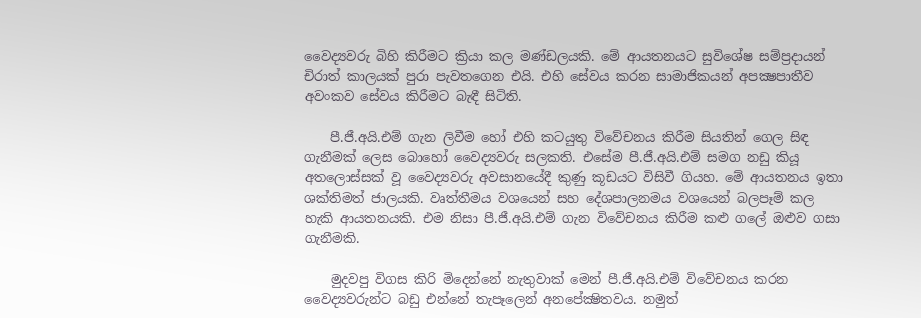වෛද්‍යවරු බිහි කිරීමට ක්‍රියා කල මණ්ඩලයකි. මේ ආයතනයට සුවිශේෂ සම්ප්‍රදායන් චිරාත් කාලයක් පුරා පැවතගෙන එයි. එහි සේවය කරන සාමාජිකයන් අපක්‍ෂපාතීව අවංකව සේවය කිරීමට බැඳී සිටිති.

    පී.ජී.අයි.එම් ගැන ලිවීම හෝ එහි කටයුතු විවේචනය කිරීම සියතින් ගෙල සිඳ ගැනීමක් ලෙස බොහෝ වෛද්‍යවරු සලකති. එසේම පී.ජී.අයි.එම් සමග නඩු කියූ අතලොස්සක් වූ වෛද්‍යවරු අවසානයේදී කුණු කූඩයට විසිවී ගියහ. මේ ආයතනය ඉතා ශක්තිමත් ජාලයකි. වෘත්තීමය වශයෙන් සහ දේශපාලනමය වශයෙන් බලපෑම් කල හැකි ආයතනයකි. එම නිසා පී.ජී.අයි.එම් ගැන විවේචනය කිරීම කළු ගලේ ඔළුව ගසා ගැනීමකි.

    මුදවපු විගස කිරි මිදෙන්නේ නැතුවාක් මෙන් පී.ජී.අයි.එම් විවේචනය කරන වෛද්‍යවරුන්ට බඩු එන්නේ තැපෑලෙන් අනපේක්‍ෂිතවය. නමුත්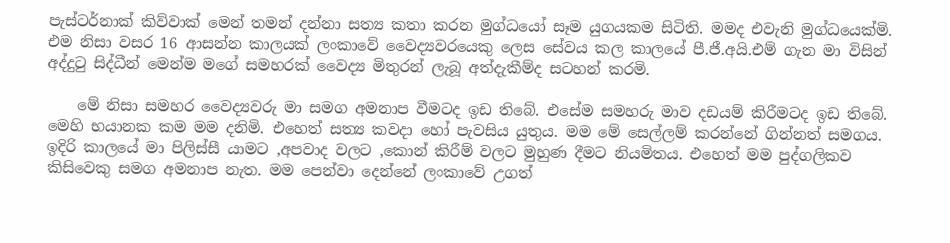පැස්ටර්නාක් කිව්වාක් මෙන් තමන් දන්නා සත්‍ය කතා කරන මුග්ධයෝ සෑම යුගයකම සිටිති. මමද එවැනි මුග්ධයෙක්මි. එම නිසා වසර 16 ආසන්න කාලයක් ලංකාවේ වෛද්‍යවරයෙකු ලෙස සේවය කල කාලයේ පී.ජී.අයි.එම් ගැන මා විසින් අද්දුටු සිද්ධීන් මෙන්ම මගේ සමහරක් වෛද්‍ය මිතුරන් ලැබූ අත්දැකීම්ද සටහන් කරමි.

    මේ නිසා සමහර වෛද්‍යවරු මා සමග අමනාප වීමටද ඉඩ තිබේ. එසේම සමහරු මාව දඩයම් කිරීමටද ඉඩ තිබේ. මෙහි භයානක කම මම දනිමි. එහෙත් සත්‍ය කවදා හෝ පැවසිය යුතුය. මම මේ සෙල්ලම් කරන්නේ ගින්නත් සමගය. ඉදිරි කාලයේ මා පිලිස්සී යාමට ,අපවාද වලට ,කොන් කිරීම් වලට මුහුණ දීමට නියමිතය. එහෙත් මම පුද්ගලිකව කිසිවෙකු සමග අමනාප නැත. මම පෙන්වා දෙන්නේ ලංකාවේ උගත්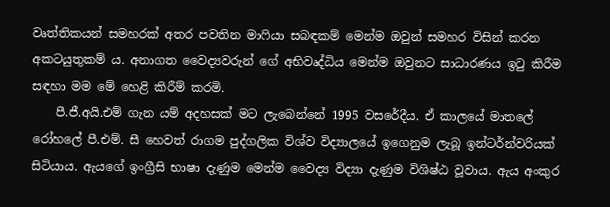වෘත්තිකයන් සමහරක් අතර පවතින මාෆියා සබඳකම් මෙන්ම ඔවුන් සමහර විසින් කරන අකටයුතුකම් ය. අනාගත වෛද්‍යවරුන් ගේ අභිවෘද්ධිය මෙන්ම ඔවුනට සාධාරණය ඉටු කිරීම සඳහා මම මේ හෙළි කිරීම් කරමි.
    පී.ජී.අයි.එම් ගැන යම් අදහසක් මට ලැබෙන්නේ 1995 වසරේදීය. ඒ කාලයේ මාතලේ රෝහලේ පී.එම්. සී හෙවත් රාගම පුද්ගලික විශ්ව විද්‍යාලයේ ඉගෙනුම ලැබූ ඉන්ටර්න්වරියක් සිටියාය. ඇයගේ ඉංග්‍රීසි භාෂා දැණුම මෙන්ම වෛද්‍ය විද්‍යා දැණුම විශිෂ්ඨ වූවාය. ඇය අංකුර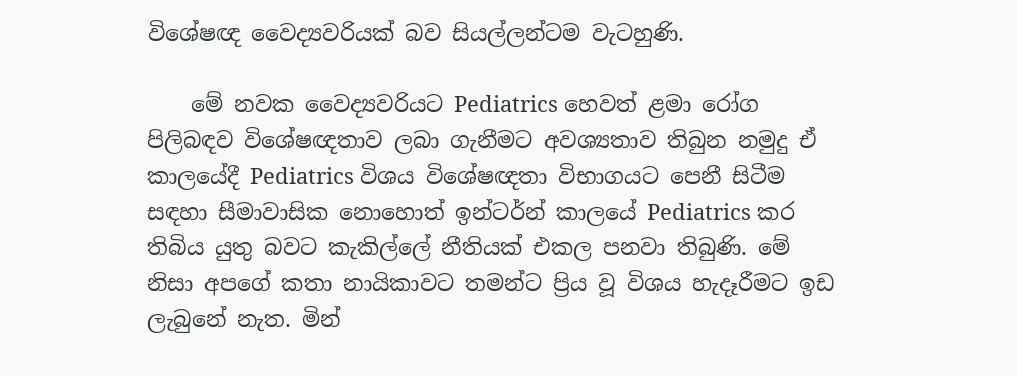විශේෂඥ වෛද්‍යවරියක් බව සියල්ලන්ටම වැටහුණි.

    මේ නවක වෛද්‍යවරියට Pediatrics හෙවත් ළමා රෝග පිලිබඳව විශේෂඥතාව ලබා ගැනීමට අවශ්‍යතාව තිබුන නමුදු ඒ කාලයේදී Pediatrics විශය විශේෂඥතා විභාගයට පෙනී සිටීම සඳහා සීමාවාසික නොහොත් ඉන්ටර්න් කාලයේ Pediatrics කර තිබිය යුතු බවට කැකිල්ලේ නීතියක් එකල පනවා තිබුණි. මේ නිසා අපගේ කතා නායිකාවට තමන්ට ප්‍රිය වූ විශය හැදෑරීමට ඉඩ ලැබුනේ නැත. මින්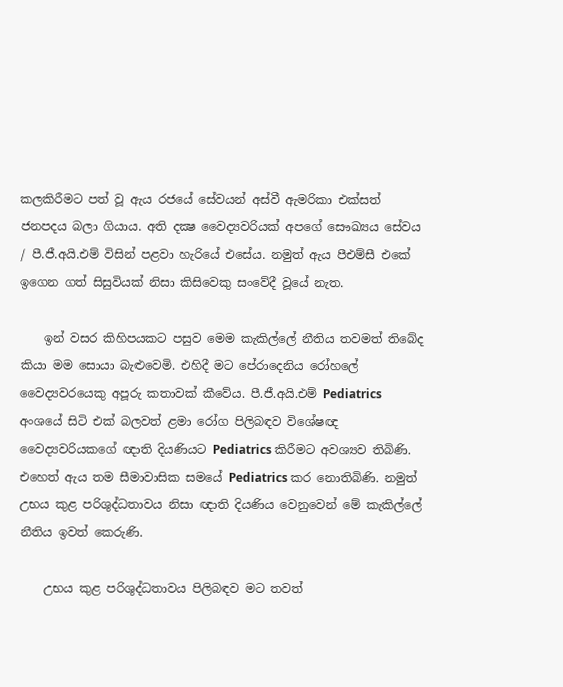කලකිරීමට පත් වූ ඇය රජයේ සේවයන් අස්වී ඇමරිකා එක්සත් ජනපදය බලා ගියාය. අති දක්‍ෂ වෛද්‍යවරියක් අපගේ සෞඛ්‍යය සේවය / පී.ජී.අයි.එම් විසින් පළවා හැරියේ එසේය. නමුත් ඇය පීඑම්සී එකේ ඉගෙන ගත් සිසුවියක් නිසා කිසිවෙකු සංවේදී වූයේ නැත.

    ඉන් වසර කිහිපයකට පසුව මෙම කැකිල්ලේ නීතිය තවමත් තිබේද කියා මම සොයා බැළුවෙමි. එහිදී මට පේරාදෙනිය රෝහලේ වෛද්‍යවරයෙකු අපූරු කතාවක් කීවේය. පී.ජී.අයි.එම් Pediatrics අංශයේ සිටි එක් බලවත් ළමා රෝග පිලිබඳව විශේෂඥ වෛද්‍යවරියකගේ ඥාති දියණියට Pediatrics කිරීමට අවශ්‍යව තිබිණි. එහෙත් ඇය තම සීමාවාසික සමයේ Pediatrics කර නොතිබිණි. නමුත් උභය කුළ පරිශුද්ධතාවය නිසා ඥාති දියණිය වෙනුවෙන් මේ කැකිල්ලේ නීතිය ඉවත් කෙරුණි.

    උභය කුළ පරිශුද්ධතාවය පිලිබඳව මට තවත්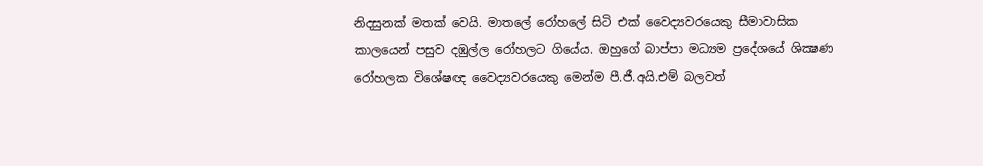නිදසුනක් මතක් වෙයි. මාතලේ රෝහලේ සිටි එක් වෛද්‍යවරයෙකු සීමාවාසික කාලයෙන් පසුව දඹුල්ල රෝහලට ගියේය. ඔහුගේ බාප්පා මධ්‍යම ප්‍රදේශයේ ශික්‍ෂණ රෝහලක විශේෂඥ වෛද්‍යවරයෙකු මෙන්ම පී.ජී.අයි.එම් බලවත්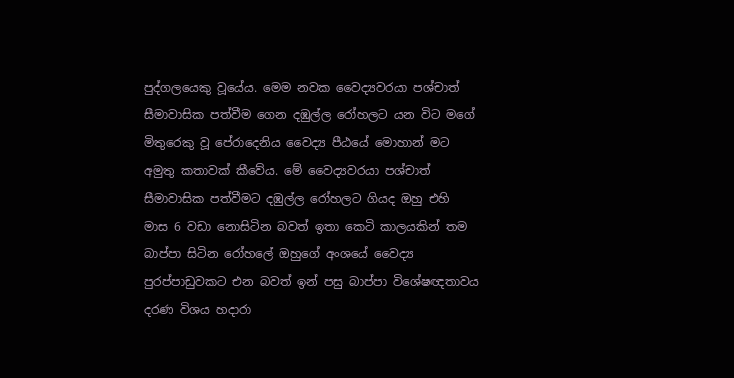පුද්ගලයෙකු වූයේය. මෙම නවක වෛද්‍යවරයා පශ්චාත් සීමාවාසික පත්වීම ගෙන දඹුල්ල රෝහලට යන විට මගේ මිතුරෙකු වූ පේරාදෙනිය වෛද්‍ය පීඨයේ මොහාන් මට අමුතු කතාවක් කීවේය. මේ වෛද්‍යවරයා පශ්චාත් සීමාවාසික පත්වීමට දඹුල්ල රෝහලට ගියද ඔහු එහි මාස 6 වඩා නොසිටින බවත් ඉතා කෙටි කාලයකින් තම බාප්පා සිටින රෝහලේ ඔහුගේ අංශයේ වෛද්‍ය පුරප්පාඩුවකට එන බවත් ඉන් පසු බාප්පා විශේෂඥතාවය දරණ විශය හදාරා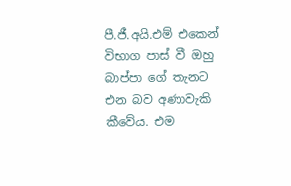පී.ජී.අයි.එම් එකෙන් විභාග පාස් වී ඔහු බාප්පා ගේ තැනට එන බව අණාවැකි කීවේය. එම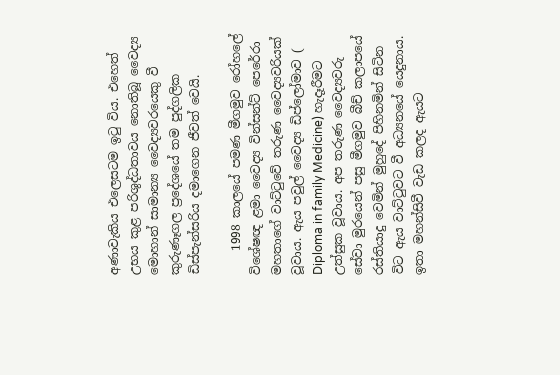අණාවැකිය එලෙසටම ඉටු විය. එහෙත් උභය කුළ පරිශුද්ධතාවය නොතිබූ වෛද්‍ය මොහාන් සාමාන්‍ය වෛද්‍යවරයෙකු වී කුරුණෑගල ප්‍රදේශයේ තම පුද්ගලික ඩිස්පැන්සරිය දමාගෙන ජීවත් වෙයි.

    1998 කාලයේ පමණ මීගමුව රෝහලේ විශේෂඥ ළමා වෛද්‍ය වින්සන්ට් පෙරේරා මහතාගේ වාට්ටුවේ තරුණ වෛද්‍යවරියක් වූවාය. ඇය පවුල් වෛද්‍ය ඩිප්ලෝමාව ( Diploma in family Medicine) හැදෑරීමට උත්සුක වූවාය. අප තරුණ වෛද්‍යවරු සේවා මුරයෙන් පසු මීගමුව බීච් කලාපයේ රස්තියාදු වෙමින් මුහුදේ පිහිනමින් සිටින විට ඇය වාට්ටුවට වී අධ්‍යනයේ යෙදුනාය. ඉතා මහන්සිවී වැඩ කලද ඇයට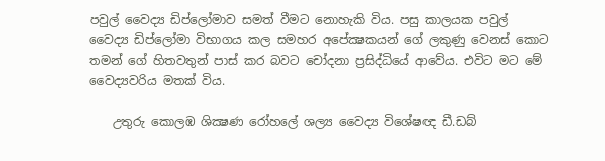පවුල් වෛද්‍ය ඩිප්ලෝමාව සමත් වීමට නොහැකි විය. පසු කාලයක පවුල් වෛද්‍ය ඩිප්ලෝමා විභාගය කල සමහර අපේක්‍ෂකයන් ගේ ලකුණු වෙනස් කොට තමන් ගේ හිතවතුන් පාස් කර බවට චෝදනා ප්‍රසිද්ධියේ ආවේය. එවිට මට මේ වෛද්‍යවරිය මතක් විය.

    උතුරු කොලඹ ශික්‍ෂණ රෝහලේ ශල්‍ය වෛද්‍ය විශේෂඥ ඩී.ඩබ්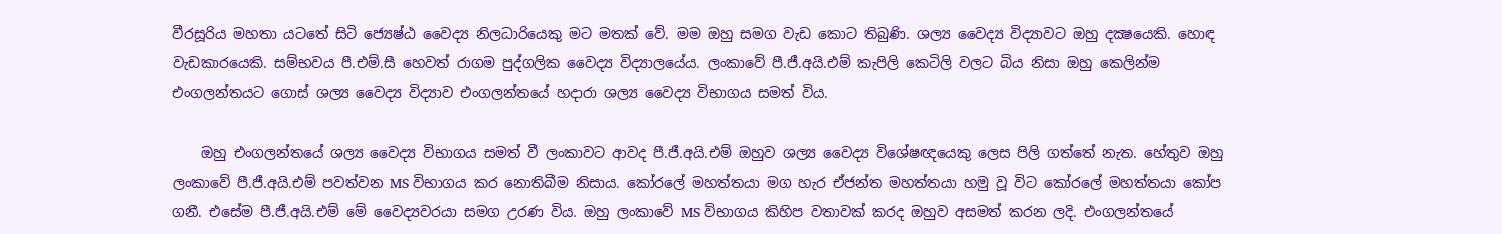වීරසූරිය මහතා යටතේ සිටි ජ්‍යෙෂ්ඨ වෛද්‍ය නිලධාරියෙකු මට මතක් වේ. මම ඔහු සමග වැඩ කොට තිබුණි. ශල්‍ය වෛද්‍ය විද්‍යාවට ඔහු දක්‍ෂයෙකි. හොඳ වැඩකාරයෙකි. සම්භවය පී.එම්.සී හෙවත් රාගම පුද්ගලික වෛද්‍ය විද්‍යාලයේය. ලංකාවේ පී.ජී.අයි.එම් කැපිලි කෙටිලි වලට බිය නිසා ඔහු කෙලින්ම එංගලන්තයට ගොස් ශල්‍ය වෛද්‍ය විද්‍යාව එංගලන්තයේ හදාරා ශල්‍ය වෛද්‍ය විභාගය සමත් විය.

    ඔහු එංගලන්තයේ ශල්‍ය වෛද්‍ය විභාගය සමත් වී ලංකාවට ආවද පී.ජී.අයි.එම් ඔහුව ශල්‍ය වෛද්‍ය විශේෂඥයෙකු ලෙස පිලි ගත්තේ නැත. හේතුව ඔහු ලංකාවේ පී.ජී.අයි.එම් පවත්වන MS විභාගය කර නොතිබීම නිසාය. කෝරලේ මහත්තයා මග හැර ඒජන්ත මහත්තයා හමු වූ විට කෝරලේ මහත්තයා කෝප ගනී. එසේම පී.ජී.අයි.එම් මේ වෛද්‍යවරයා සමග උරණ විය. ඔහු ලංකාවේ MS විභාගය කිහිප වතාවක් කරද ඔහුව අසමත් කරන ලදි. එංගලන්තයේ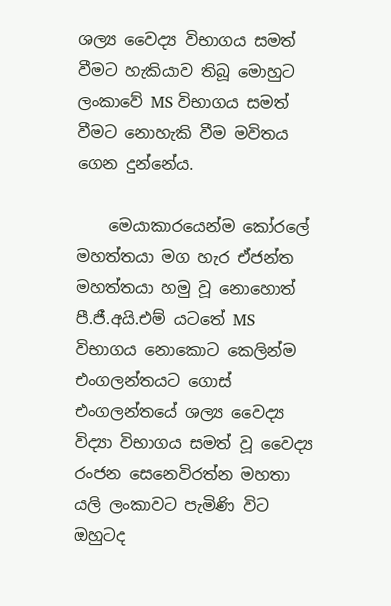ශල්‍ය වෛද්‍ය විභාගය සමත් වීමට හැකියාව තිබූ මොහුට ලංකාවේ MS විභාගය සමත් වීමට නොහැකි වීම මවිතය ගෙන දුන්නේය.

    මෙයාකාරයෙන්ම කෝරලේ මහත්තයා මග හැර ඒජන්ත මහත්තයා හමු වූ නොහොත් පී.ජී.අයි.එම් යටතේ MS විභාගය නොකොට කෙලින්ම එංගලන්තයට ගොස් එංගලන්තයේ ශල්‍ය වෛද්‍ය විද්‍යා විභාගය සමත් වූ වෛද්‍ය රංජන සෙනෙවිරත්න මහතා යලි ලංකාවට පැමිණි විට ඔහුටද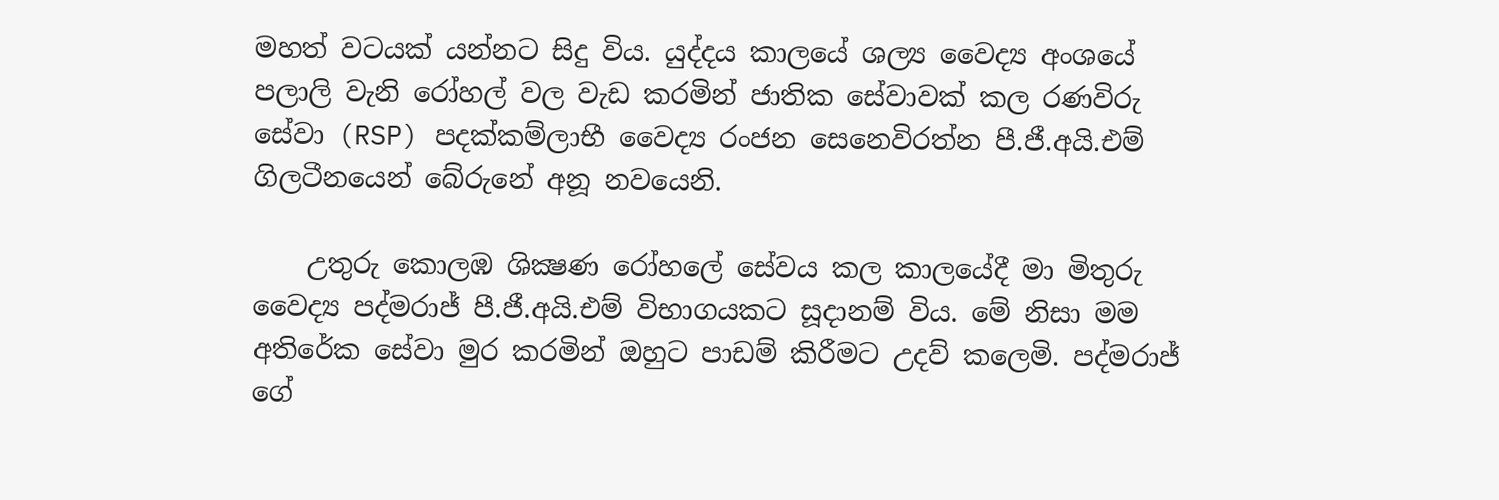මහත් වටයක් යන්නට සිදු විය. යුද්දය කාලයේ ශල්‍ය වෛද්‍ය අංශයේ පලාලි වැනි රෝහල් වල වැඩ කරමින් ජාතික සේවාවක් කල රණවිරු සේවා (RSP) පදක්කම්ලාභී වෛද්‍ය රංජන සෙනෙවිරත්න පී.ජී.අයි.එම් ගිලටීනයෙන් බේරුනේ අනූ නවයෙනි.

    උතුරු කොලඹ ශික්‍ෂණ රෝහලේ සේවය කල කාලයේදී මා මිතුරු වෛද්‍ය පද්මරාජ් පී.ජී.අයි.එම් විභාගයකට සූදානම් විය. මේ නිසා මම අතිරේක සේවා මුර කරමින් ඔහුට පාඩම් කිරීමට උදව් කලෙමි. පද්මරාජ් ගේ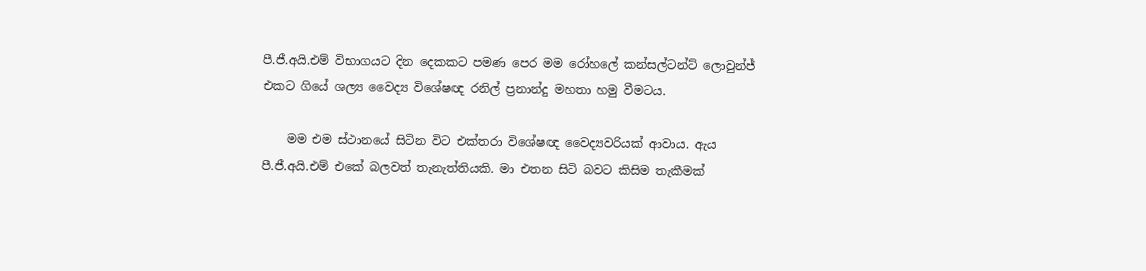පී.ජී.අයි.එම් විභාගයට දින දෙකකට පමණ පෙර මම රෝහලේ කන්සල්ටන්ට් ලොවුන්ජ් එකට ගියේ ශල්‍ය වෛද්‍ය විශේෂඥ රනිල් ප්‍රනාන්දු මහතා හමු වීමටය.

    මම එම ස්ථානයේ සිටින විට එක්තරා විශේෂඥ වෛද්‍යවරියක් ආවාය. ඇය පී.ජී.අයි.එම් එකේ බලවත් තැනැත්තියකි. මා එතන සිටි බවට කිසිම තැකීමක්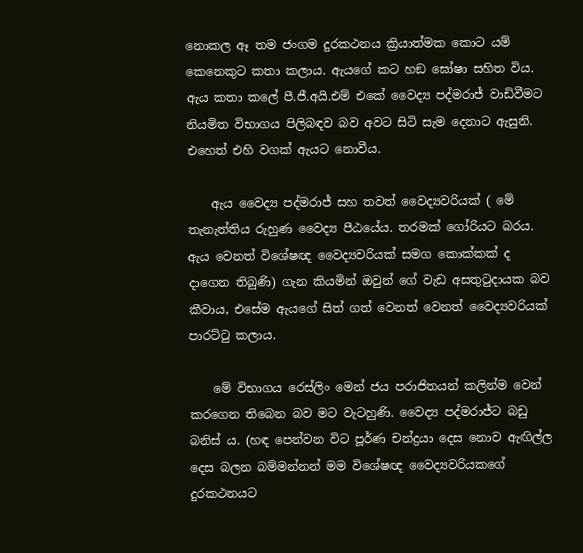නොකල ඈ තම ජංගම දුරකථනය ක්‍රියාත්මක කොට යම් කෙනෙකුට කතා කලාය. ඇයගේ කට හඞ ඝෝෂා සහිත විය. ඇය කතා කලේ පී.ජී.අයි.එම් එකේ වෛද්‍ය පද්මරාජ් වාඩිවීමට නියමිත විභාගය පිලිබඳව බව අවට සිටි සැම දෙනාට ඇසුනි. එහෙත් එහි වගක් ඇයට නොවීය.

    ඇය වෛද්‍ය පද්මරාජ් සහ තවත් වෛද්‍යවරියක් ( මේ තැනැත්තිය රුහුණ වෛද්‍ය පීඨයේය. තරමක් ගෝරියට බරය. ඇය වෙනත් විශේෂඥ වෛද්‍යවරියක් සමග කොක්කක් ද දාගෙන තිබුණි) ගැන කියමින් ඔවුන් ගේ වැඩ අසතුටුදායක බව කීවාය, එසේම ඇයගේ සිත් ගත් වෙනත් වෙනත් වෛද්‍යවරියක් පාරට්ටු කලාය.

    මේ විභාගය රෙස්ලිං මෙන් ජය පරාජිතයන් කලින්ම වෙන් කරගෙන තිබෙන බව මට වැටහුණි. වෛද්‍ය පද්මරාජ්ට බඩු බනිස් ය. (හඳ පෙන්වන විට පූර්ණ චන්ද්‍රයා දෙස නොව ඇඟිල්ල දෙස බලන බම්මන්නන් මම විශේෂඥ වෛද්‍යවරියකගේ දුරකථනයට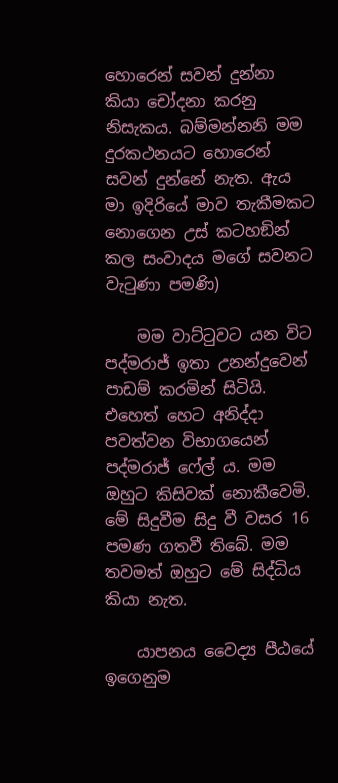හොරෙන් සවන් දුන්නා කියා චෝදනා කරනු නිසැකය. බම්මන්නනි මම දුරකථනයට හොරෙන් සවන් දුන්නේ නැත. ඇය මා ඉදිරියේ මාව තැකීමකට නොගෙන උස් කටහඞින් කල සංවාදය මගේ සවනට වැටුණා පමණි)

    මම වාට්ටුවට යන විට පද්මරාජ් ඉතා උනන්දුවෙන් පාඩම් කරමින් සිටියි. එහෙත් හෙට අනිද්දා පවත්වන විභාගයෙන් පද්මරාජ් ෆේල්‍ ය. මම ඔහුට කිසිවක් නොකීවෙමි. මේ සිදුවීම සිදු වී වසර 16 පමණ ගතවී තිබේ. මම තවමත් ඔහුට මේ සිද්ධිය කියා නැත.

    යාපනය වෛද්‍ය පීඨයේ ඉගෙනුම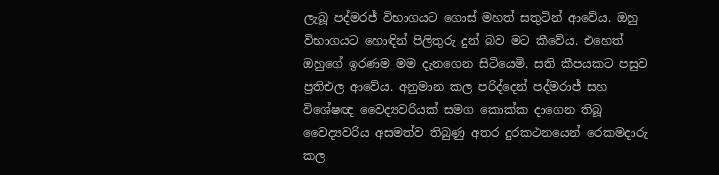ලැබූ පද්මරජ් විභාගයට ගොස් මහත් සතුටින් ආවේය. ඔහු විභාගයට හොඳින් පිලිතුරු දුන් බව මට කීවේය. එහෙත් ඔහුගේ ඉරණම මම දැනගෙන සිටියෙමි. සති කීපයකට පසුව ප්‍රතිඑල ආවේය. අනුමාන කල පරිද්දෙන් පද්මරාජ් සහ විශේෂඥ වෛද්‍යවරියක් සමග කොක්ක දාගෙන තිබූ වෛද්‍යවරිය අසමත්ව තිබුණු අතර දුරකථනයෙන් රෙකමදාරු කල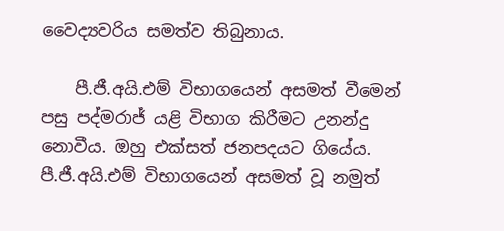වෛද්‍යවරිය සමත්ව තිබුනාය.

    පී.ජී.අයි.එම් විභාගයෙන් අසමත් වීමෙන් පසු පද්මරාජ් යළි විභාග කිරීමට උනන්දු නොවීය. ඔහු එක්සත් ජනපදයට ගියේය. පී.ජී.අයි.එම් විභාගයෙන් අසමත් වූ නමුත්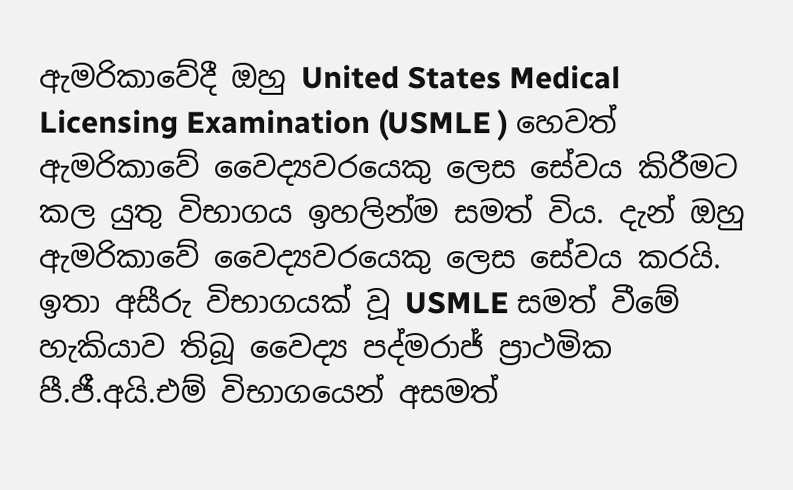ඇමරිකාවේදී ඔහු United States Medical Licensing Examination (USMLE ) හෙවත් ඇමරිකාවේ වෛද්‍යවරයෙකු ලෙස සේවය කිරීමට කල යුතු විභාගය ඉහලින්ම සමත් විය. දැන් ඔහු ඇමරිකාවේ වෛද්‍යවරයෙකු ලෙස සේවය කරයි. ඉතා අසීරු විභාගයක් වූ USMLE සමත් වීමේ හැකියාව තිබූ වෛද්‍ය පද්මරාජ් ප්‍රාථමික පී.ජී.අයි.එම් විභාගයෙන් අසමත්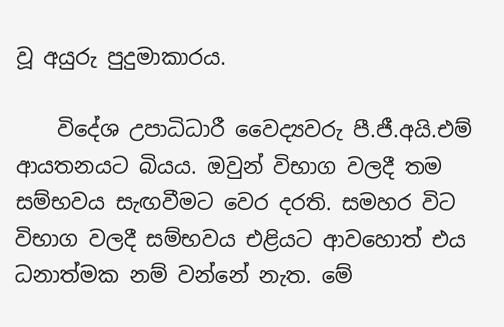වූ අයුරු පුදුමාකාරය.

    විදේශ උපාධිධාරී වෛද්‍යවරු පී.ජී.අයි.එම් ආයතනයට බියය. ඔවුන් විභාග වලදී තම සම්භවය සැඟවීමට වෙර දරති. සමහර විට විභාග වලදී සම්භවය එළියට ආවහොත් එය ධනාත්මක නම් වන්නේ නැත. මේ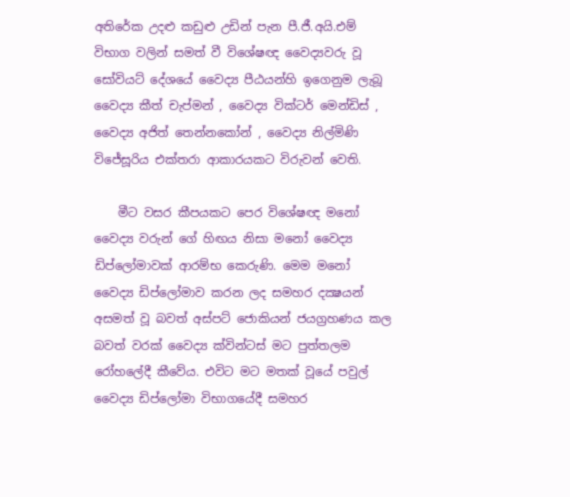අතිරේක උදළු කඩුළු උඩින් පැන පී.ජී.අයි.එම් විභාග වලින් සමත් වී විශේෂඥ වෛද්‍යවරු වූ සෝවියට් දේශයේ වෛද්‍ය පීඨයන්හි ඉගෙනුම ලැබූ වෛද්‍ය කීත් චැප්මන් , වෛද්‍ය වික්ටර් මෙන්ඩිස් , වෛද්‍ය අජිත් තෙන්නකෝන් , වෛද්‍ය නිල්මිණි විජේසූරිය එක්තරා ආකාරයකට විරුවන් වෙති.

    මීට වසර කීපයකට පෙර විශේෂඥ මනෝ වෛද්‍ය වරුන් ගේ හිඟය නිසා මනෝ වෛද්‍ය ඩිප්ලෝමාවක් ආරම්භ කෙරුණි. මෙම මනෝ වෛද්‍ය ඩිප්ලෝමාව කරන ලද සමහර දක්‍ෂයන් අසමත් වූ බවත් අස්පට් ජොකියන් ජයග්‍රහණය කල බවත් වරක් වෛද්‍ය ක්වින්ටස් මට පුත්තලම රෝහලේදී කීවේය. එවිට මට මතක් වූයේ පවුල් වෛද්‍ය ඩිප්ලෝමා විභාගයේදී සමහර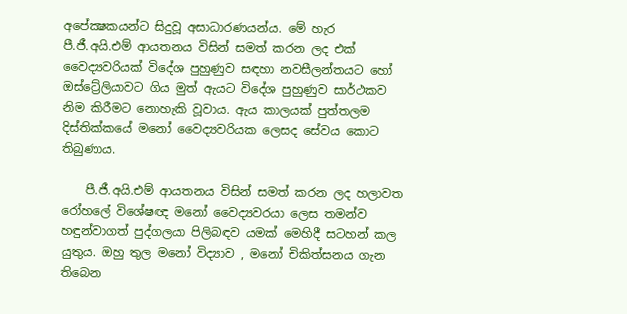අපේක්‍ෂකයන්ට සිදුවූ අසාධාරණයන්ය. මේ හැර පී.ජී.අයි.එම් ආයතනය විසින් සමත් කරන ලද එක් වෛද්‍යවරියක් විදේශ පුහුණුව සඳහා නවසීලන්තයට හෝ ඔස්ට්‍රේලියාවට ගිය මුත් ඇයට විදේශ පුහුණුව සාර්ථකව නිම කිරීමට නොහැකි වූවාය. ඇය කාලයක් පුත්තලම දිස්තික්කයේ මනෝ වෛද්‍යවරියක ලෙසද සේවය කොට තිබුණාය.

    පී.ජී.අයි.එම් ආයතනය විසින් සමත් කරන ලද හලාවත රෝහලේ විශේෂඥ මනෝ වෛද්‍යවරයා ලෙස තමන්ව හඳුන්වාගත් පුද්ගලයා පිලිබඳව යමක් මෙහිදී සටහන් කල යුතුය. ඔහු තුල මනෝ විද්‍යාව , මනෝ චිකිත්සනය ගැන තිබෙන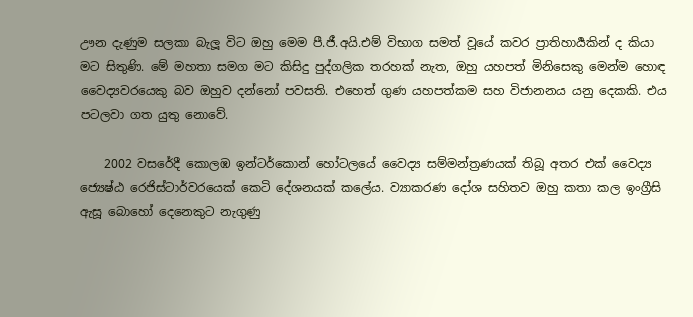ඌන දැණුම සලකා බැලූ විට ඔහු මෙම පී.ජී.අයි.එම් විභාග සමත් වූයේ කවර ප්‍රාතිහාර්‍යකින් ද කියා මට සිතුණි. මේ මහතා සමග මට කිසිදු පුද්ගලික තරහක් නැත, ඔහු යහපත් මිනිසෙකු මෙන්ම හොඳ වෛද්‍යවරයෙකු බව ඔහුව දන්නෝ පවසති. එහෙත් ගුණ යහපත්කම සහ විජානනය යනු දෙකකි. එය පටලවා ගත යුතු නොවේ.

    2002 වසරේදී කොලඹ ඉන්ටර්කොන් හෝටලයේ වෛද්‍ය සම්මන්ත්‍රණයක් තිබූ අතර එක් වෛද්‍ය ජ්‍යෙෂ්ඨ රෙජිස්ටාර්වරයෙක් කෙටි දේශනයක් කලේය. ව්‍යාකරණ දෝශ සහිතව ඔහු කතා කල ඉංග්‍රීසි ඇසූ බොහෝ දෙනෙකුට නැගුණු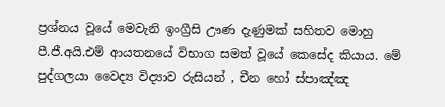ප්‍රශ්නය වූයේ මෙවැනි ඉංග්‍රීසි ඌණ දැණුමක් සහිතව මොහු පී.ජී.අයි.එම් ආයතනයේ විභාග සමත් වූයේ කෙසේද කියාය. මේ පුද්ගලයා වෛද්‍ය විද්‍යාව රුසියන් , චීන හෝ ස්පාඤ්ඤ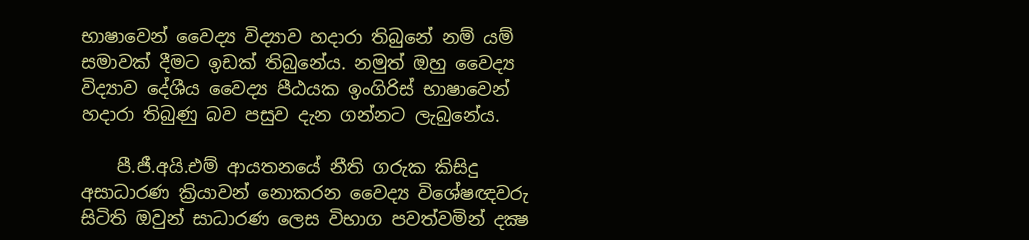භාෂාවෙන් වෛද්‍ය විද්‍යාව හදාරා තිබුනේ නම් යම් සමාවක් දීමට ඉඩක් තිබුනේය. නමුත් ඔහු වෛද්‍ය විද්‍යාව දේශීය වෛද්‍ය පීඨයක ඉංගිරිස් භාෂාවෙන් හදාරා තිබුණු බව පසුව දැන ගන්නට ලැබුනේය.

    පී.ජී.අයි.එම් ආයතනයේ නීති ගරුක කිසිදු අසාධාරණ ක්‍රියාවන් නොකරන වෛද්‍ය විශේෂඥවරු සිටිති ඔවුන් සාධාරණ ලෙස විභාග පවත්වමින් දක්‍ෂ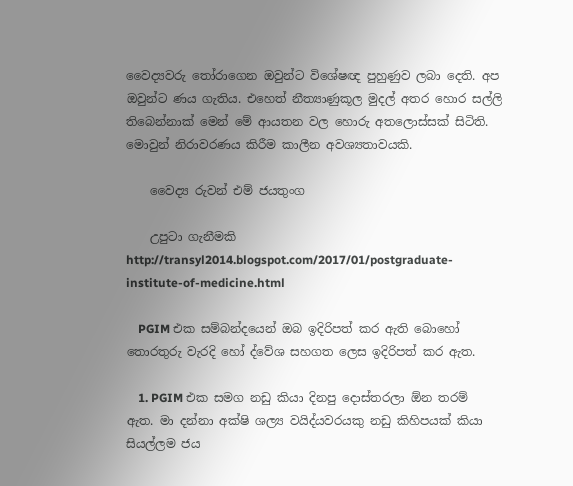වෛද්‍යවරු තෝරාගෙන ඔවුන්ට විශේෂඥ පුහුණුව ලබා දෙති. අප ඔවුන්ට ණය ගැතිය. එහෙත් නීත්‍යාණුකූල මුදල් අතර හොර සල්ලි තිබෙන්නාක් මෙන් මේ ආයතන වල හොරු අතලොස්සක් සිටිති. මොවුන් නිරාවරණය කිරීම කාලීන අවශ්‍යතාවයකි.

    වෛද්‍ය රුවන් එම් ජයතුංග

    උපුටා ගැනීමකි http://transyl2014.blogspot.com/2017/01/postgraduate-institute-of-medicine.html

    PGIM එක සම්බන්දයෙන් ඔබ ඉදිරිපත් කර ඇති බොහෝ තොරතුරු වැරදි හෝ ද්වේශ සහගත ලෙස ඉදිරිපත් කර ඇත.

    1. PGIM එක සමග නඩු කියා දිනපු දොස්තරලා ඕන තරම් ඇත. මා දන්නා අක්ෂි ශල්‍ය වයිද්යවරයකු නඩු කිහිපයක් කියා සියල්ලම ජය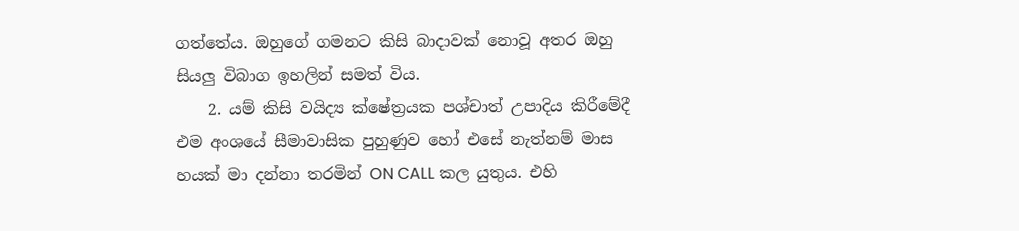ගත්තේය. ඔහුගේ ගමනට කිසි බාදාවක් නොවූ අතර ඔහු සියලු විබාග ඉහලින් සමත් විය.
    2. යම් කිසි වයිද්‍ය ක්ෂේත්‍රයක පශ්චාත් උපාදිය කිරීමේදී එම අංශයේ සීමාවාසික පුහුණුව හෝ එසේ නැත්නම් මාස හයක් මා දන්නා තරමින් ON CALL කල යුතුය. එහි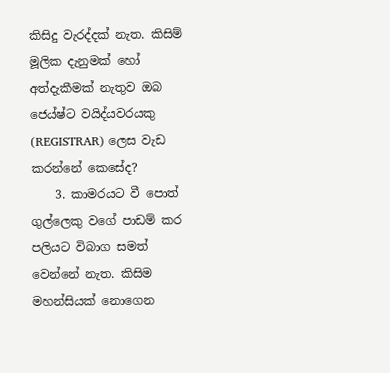කිසිදු වැරද්දක් නැත. කිසිම් මූලික දැනුමක් හෝ අත්දැකීමක් නැතුව ඔබ ජෙය්ෂ්ට වයිද්යවරයකු (REGISTRAR) ලෙස වැඩ කරන්නේ කෙසේද?
    3. කාමරයට වී පොත් ගුල්ලෙකු වගේ පාඩම් කර පලියට විබාග සමත් වෙන්නේ නැත. කිසිම මහන්සියක් නොගෙන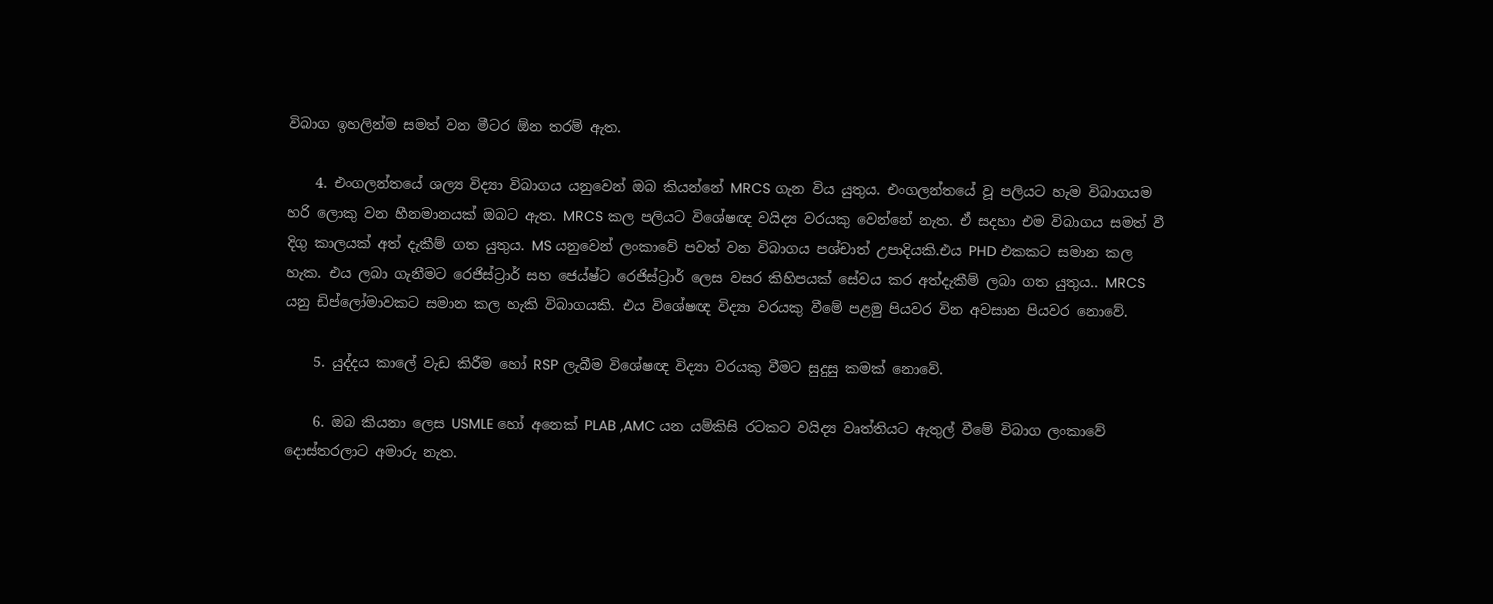විබාග ඉහලින්ම සමත් වන මීටර ඕන තරම් ඇත.

    4. එංගලන්තයේ ශල්‍ය විද්‍යා විබාගය යනුවෙන් ඔබ කියන්නේ MRCS ගැන විය යුතුය. එංගලන්තයේ වූ පලියට හැම විබාගයම හරි ලොකු වන හීනමානයක් ඔබට ඇත. MRCS කල පලියට විශේෂඥ වයිද්‍ය වරයකු වෙන්නේ නැත. ඒ සදහා එම විබාගය සමත් වී දිගු කාලයක් අත් දැකීම් ගත යුතුය. MS යනුවෙන් ලංකාවේ පවත් වන විබාගය පශ්චාත් උපාදියකි.එය PHD එකකට සමාන කල හැක. එය ලබා ගැනීමට රෙජිස්ට්‍රාර් සහ ජෙය්ෂ්ට රෙජිස්ට්‍රාර් ලෙස වසර කිහිපයක් සේවය කර අත්දැකීම් ලබා ගත යුතුය.. MRCS යනු ඩිප්ලෝමාවකට සමාන කල හැකි විබාගයකි. එය විශේෂඥ විද්‍යා වරයකු වීමේ පළමු පියවර වින අවසාන පියවර නොවේ.

    5. යුද්දය කාලේ වැඩ කිරීම හෝ RSP ලැබීම විශේෂඥ විද්‍යා වරයකු වීමට සුදුසු කමක් නොවේ.

    6. ඔබ කියනා ලෙස USMLE හෝ අනෙක් PLAB ,AMC යන යම්කිසි රටකට වයිද්‍ය වෘත්තියට ඇතුල් වීමේ විබාග ලංකාවේ දොස්තරලාට අමාරු නැත.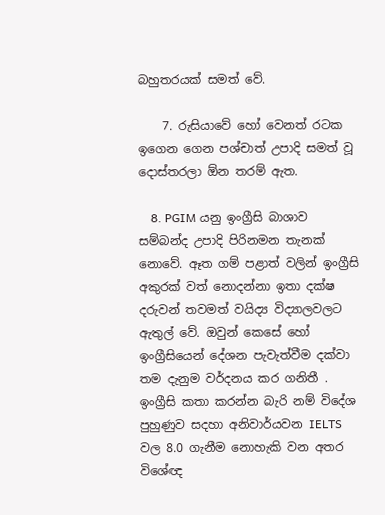බහුතරයක් සමත් වේ.

    7. රුසියාවේ හෝ වෙනත් රටක ඉගෙන ගෙන පශ්චාත් උපාදි සමත් වූ දොස්තරලා ඕන තරම් ඇත.

    8. PGIM යනු ඉංග්‍රීසි බාශාව සම්බන්ද උපාදි පිරිනමන තැනක් නොවේ. ඈත ගම් පළාත් වලින් ඉංග්‍රීසි අකුරක් වත් නොදන්නා ඉතා දක්ෂ දරුවන් තවමත් වයිද්‍ය විද්‍යාලවලට ඇතුල් වේ. ඔවුන් කෙසේ හෝ ඉංග්‍රීසියෙන් දේශන පැවැත්වීම දක්වා තම දැනුම වර්දනය කර ගනිතී . ඉංග්‍රීසි කතා කරන්න බැරි නම් විදේශ පුහුණුව සදහා අනිවාර්යවන IELTS වල 8.0 ගැනීම නොහැකි වන අතර විශේඥ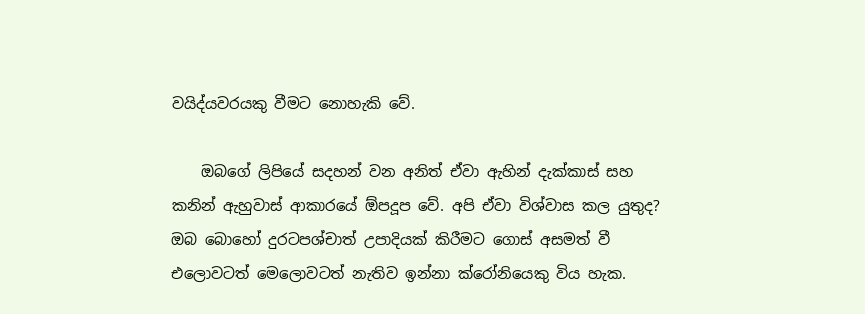වයිද්යවරයකු වීමට නොහැකි වේ.

    ඔබගේ ලිපියේ සදහන් වන අනිත් ඒවා ඇහින් දැක්කාස් සහ කනින් ඇහුවාස් ආකාරයේ ඕපදූප වේ. අපි ඒවා විශ්වාස කල යුතුද? ඔබ බොහෝ දුරටපශ්චාත් උපාදියක් කිරීමට ගොස් අසමත් වී එලොවටත් මෙලොවටත් නැතිව ඉන්නා ක්රෝනියෙකු විය හැක.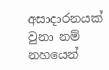අසාදාරනයක් වුනා නම් නහයෙන්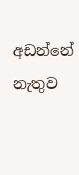අඩන්නේ නැතුව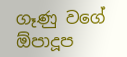ගෑණු වගේ ඕපාදූප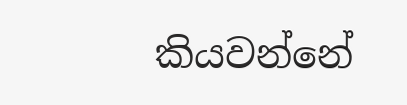කියවන්නේ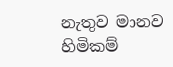නැතුව මානව හිමිකම්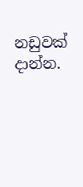නඩුවක් දාන්න.